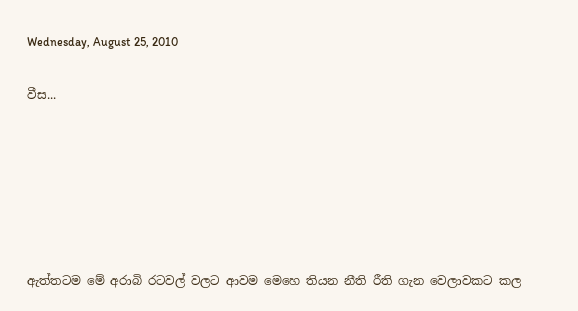Wednesday, August 25, 2010

වීස...






ඇත්තටම මේ අරාබි රටවල් වලට ආවම මෙහෙ තියන නීති රීති ගැන වෙලාවකට කල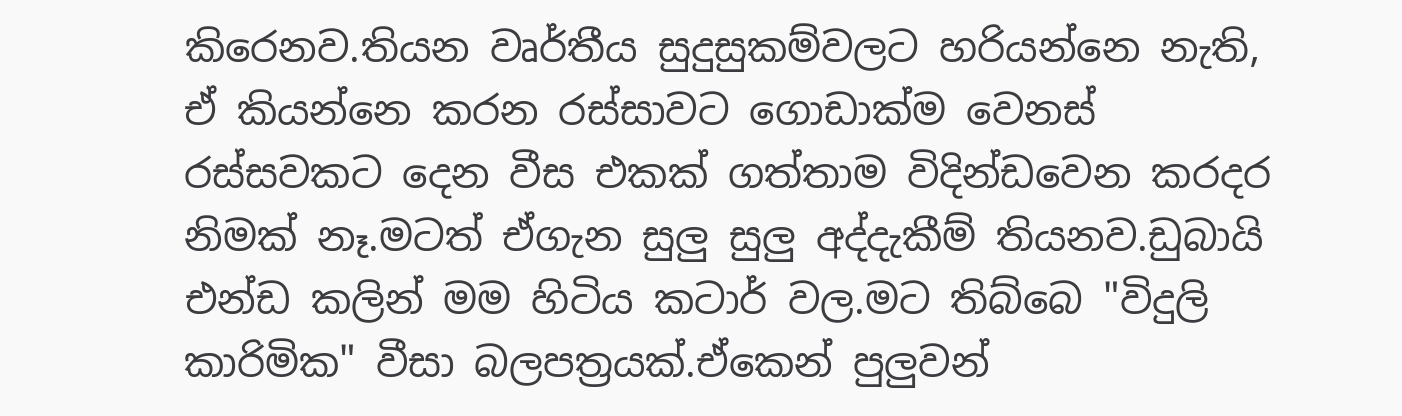කිරෙනව.තියන වෘර්තීය සුදුසුකම්වලට හරියන්නෙ නැති, ඒ කියන්නෙ කරන රස්සාවට ගොඩාක්ම වෙනස් රස්සවකට දෙන වීස එකක් ගත්තාම විදින්ඩවෙන කරදර නිමක් නෑ.මටත් ඒගැන සුලු සුලු අද්දැකීම් තියනව.ඩුබායි එන්ඩ කලින් මම හිටිය කටාර් වල.මට තිබ්බෙ "විදුලි කාරිමික" වීසා බලපත්‍රයක්.ඒකෙන් පුලුවන්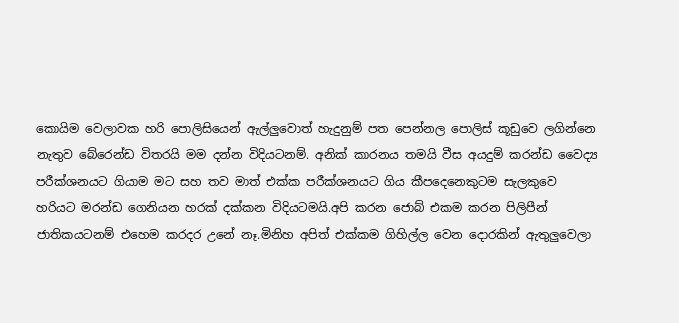කොයිම වෙලාවක හරි පොලිසියෙන් ඇල්ලුවොත් හැදුනුම් පත පෙන්නල පොලිස් කූඩුවෙ ලගින්නෙ නැතුව බේරෙන්ඩ විතරයි මම දන්න විදියටනම්. අනික් කාරනය තමයි වීස අයදුම් කරන්ඩ වෛද්‍ය පරීක්ශනයට ගියාම මට සහ තව මාත් එක්ක පරීක්ශනයට ගිය කීපදෙනෙකුටම සැලකුවෙ හරියට මරන්ඩ ගෙනියන හරක් දක්කන විදියටමයි.අපි කරන ජොබ් එකම කරන පිලිපීන් ජාතිකයටනම් එහෙම කරදර උනේ නෑ.මිනිහ අපිත් එක්කම ගිහිල්ල වෙන දොරකින් ඇතුලුවෙලා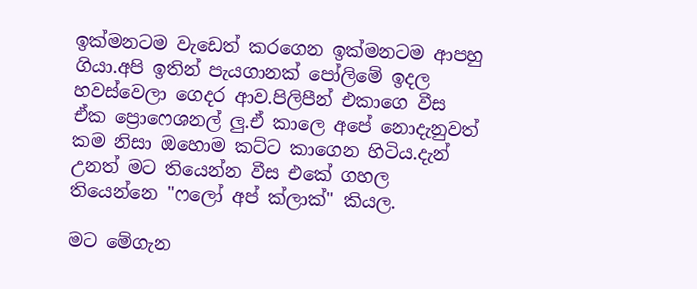ඉක්මනටම වැඩෙත් කරගෙන ඉක්මනටම ආපහු ගියා.අපි ඉතින් පැයගානක් පෝලිමේ ඉදල හවස්වෙලා ගෙදර ආව.පිලිපීන් එකාගෙ වීස ඒක ප්‍රොෆෙශනල් ලු.ඒ කාලෙ අපේ නොදැනුවත් කම නිසා ඔහොම කට්ට කාගෙන හිටිය.දැන් උනත් මට තියෙන්න වීස එකේ ගහල තියෙන්නෙ "ෆලෝ අප් ක්ලාක්" කියල.

මට මේගැන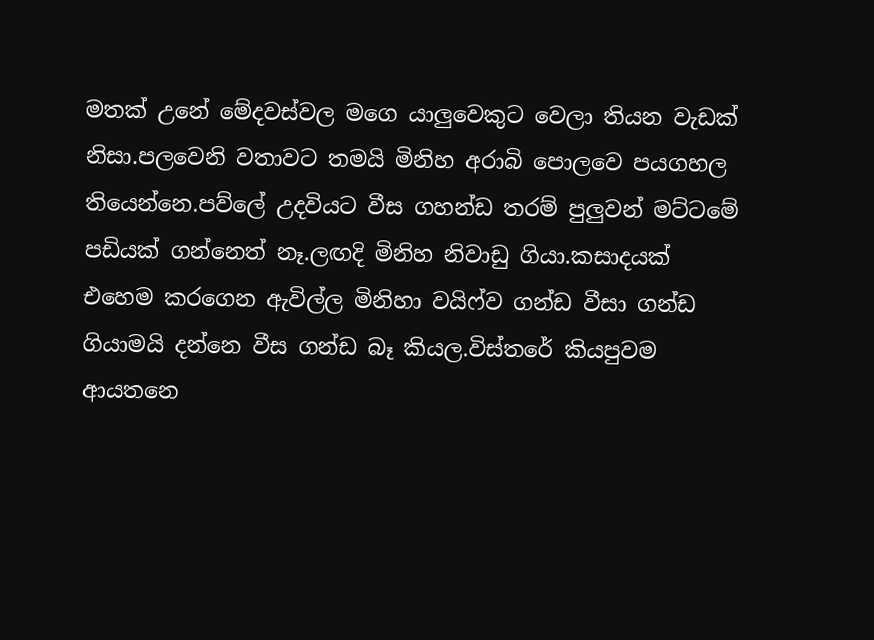මතක් උනේ මේදවස්වල මගෙ යාලුවෙකුට වෙලා තියන වැඩක් නිසා.පලවෙනි වතාවට තමයි මිනිහ අරාබි පොලවෙ පයගහල තියෙන්නෙ.පව්ලේ උදවියට වීස ගහන්ඩ තරම් පුලුවන් මට්ටමේ පඩියක් ගන්නෙත් නෑ.ලඟදි මිනිහ නිවාඩු ගියා.කසාදයක් එහෙම කරගෙන ඇවිල්ල මිනිහා වයිෆ්ව ගන්ඩ වීසා ගන්ඩ ගියාමයි දන්නෙ වීස ගන්ඩ බෑ කියල.විස්තරේ කියපුවම ආයතනෙ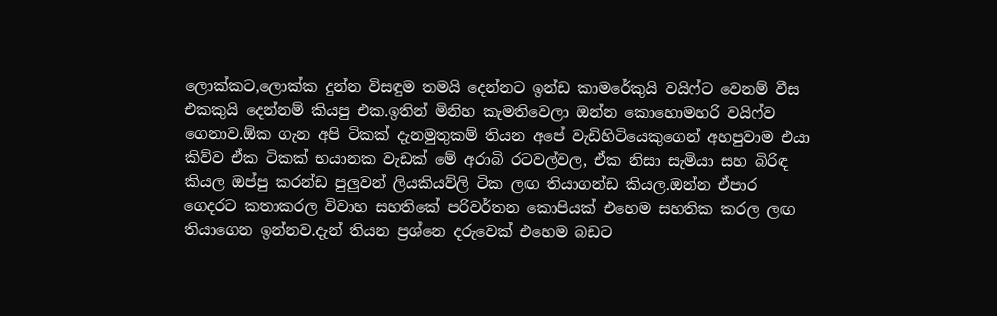ලොක්කට,ලොක්ක දුන්න විසඳුම තමයි දෙන්නට ඉන්ඩ කාමරේකුයි වයිෆ්ට වෙනම් වීස එකකුයි දෙන්නම් කියපු එක.ඉතින් මිනිහ කැමතිවෙලා ඔන්න කොහොමහරි වයිෆ්ව ගෙනාව.ඕක ගැන අපි ටිකක් දැනමුතුකම් තියන අපේ වැඩිහිටියෙකුගෙන් අහපුවාම එයා කිව්ව ඒක ටිකක් භයානක වැඩක් මේ අරාබි රටවල්වල, ඒක නිසා සැමියා සහ බිරිඳ කියල ඔප්පු කරන්ඩ පුලුවන් ලියකියව්ලි ටික ලඟ තියාගන්ඩ කියල.ඔන්න ඒපාර ගෙදරට කතාකරල විවාහ සහතිකේ පරිවර්තන කොපියක් එහෙම සහතික කරල ලඟ තියාගෙන ඉන්නව.දැන් තියන ප්‍රශ්නෙ දරුවෙක් එහෙම බඩට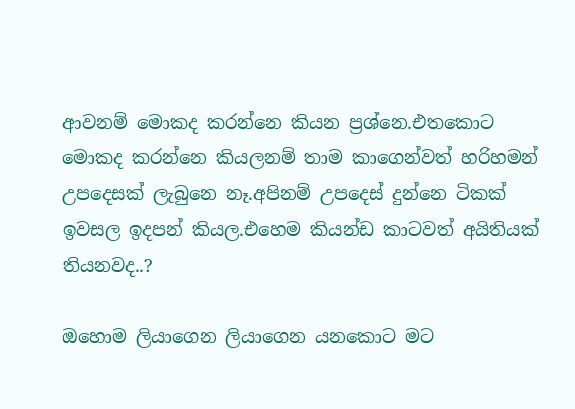ආවනම් මොකද කරන්නෙ කියන ප්‍රශ්නෙ.එතකොට මොකද කරන්නෙ කියලනම් තාම කාගෙන්වත් හරිහමන් උපදෙසක් ලැබුනෙ නෑ.අපිනම් උපදෙස් දුන්නෙ ටිකක් ඉවසල ඉදපන් කියල.එහෙම කියන්ඩ කාටවත් අයිතියක් තියනවද..?

ඔහොම ලියාගෙන ලියාගෙන යනකොට මට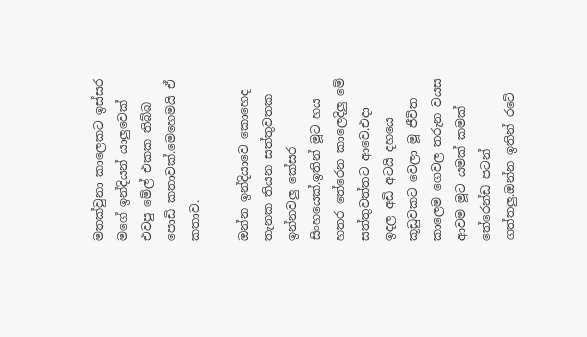මතක්වුනා කාලෙකට ඉස්සර මගේ ඉන්දියන් යාලුවෙක් එවපු මේල් එකක තිබ්බ පොඩි කතාවක්.මෙහෙමයි ඒ කතාව.

ඔන්න ඉන්දියාවෙ කොහෙද තැනක තියන සත්තුවතක ඉන්නවලු කේසර සිංහයෙක්.ඉතින් මූට හය හතර තේරෙන කාලෙදිලු මේ සත්තුවත්තට ආවෙ.එදා ඉදල අඩි අටයි දහයෙ කූඩුවකට වෙලා මූ ජීවිත කාලෙම ගෙවල තරුන වයස ආවම මූට යමක් කමක් තේරෙන්ඩ පටන් ගත්තලු.ඔන්න ඉතින් රටේ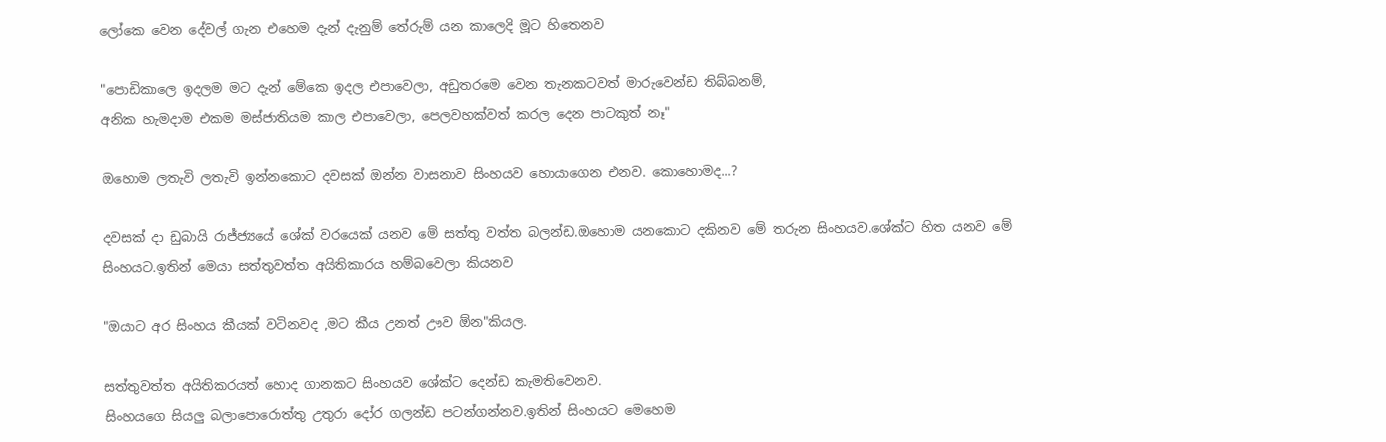ලෝකෙ වෙන දේවල් ගැන එහෙම දැන් දැනුම් තේරුම් යන කාලෙදි මූට හිතෙනව

"පොඩිකාලෙ ඉදලම මට දැන් මේකෙ ඉදල එපාවෙලා, අඩුතරමෙ වෙන තැනකටවත් මාරුවෙන්ඩ තිබ්බනම්,
අනික හැමදාම එකම මස්ජාතියම කාල එපාවෙලා, පෙලවහක්වත් කරල දෙන පාටකුත් නෑ"

ඔහොම ලතැවි ලතැවි ඉන්නකොට දවසක් ඔන්න වාසනාව සිංහයව හොයාගෙන එනව. කොහොමද...?

දවසක් දා ඩුබායි රාජ්ජ්‍යයේ ශේක් වරයෙක් යනව මේ සත්තු වත්ත බලන්ඩ.ඔහොම යනකොට දකිනව මේ තරුන සිංහයව.ශේක්ට හිත යනව මේ සිංහයට.ඉතින් මෙයා සත්තුවත්ත අයිතිකාරය හම්බවෙලා කියනව

"ඔයාට අර සිංහය කීයක් වටිනවද ,මට කීය උනත් ඌව ඕන"කියල.

සත්තුවත්ත අයිතිකරයත් හොද ගානකට සිංහයව ශේක්ට දෙන්ඩ කැමතිවෙනව.
සිංහයගෙ සියලු බලාපොරොත්තු උතුරා දෝර ගලන්ඩ පටන්ගන්නව.ඉතින් සිංහයට මෙහෙම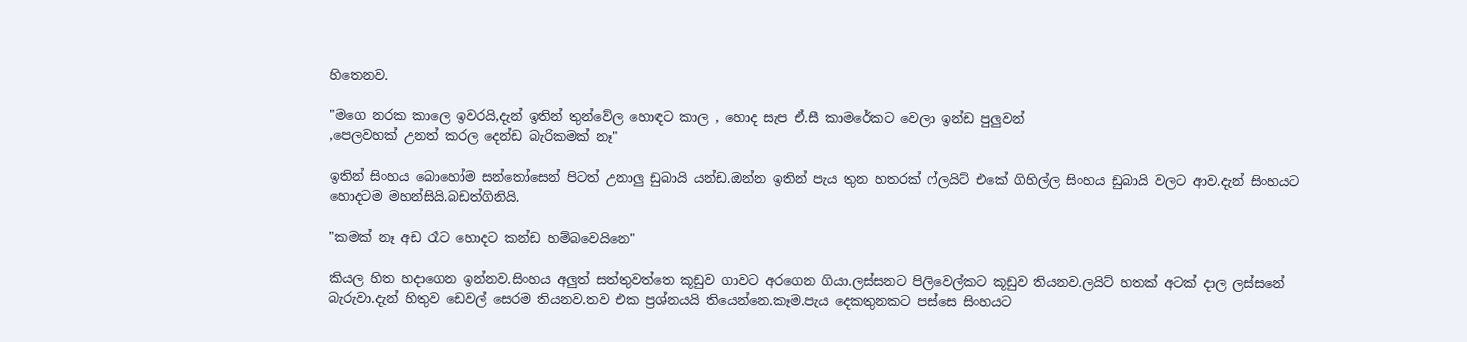හිතෙනව.

"මගෙ නරක කාලෙ ඉවරයි,දැන් ඉතින් තුන්වේල හොඳට කාල , හොද සැප ඒ.සී කාමරේකට වෙලා ඉන්ඩ පුලුවන්
,පෙලවහක් උනත් කරල දෙන්ඩ බැරිකමක් නෑ"

ඉතින් සිංහය බොහෝම සන්තෝසෙන් පිටත් උනාලු ඩුබායි යන්ඩ.ඔන්න ඉතින් පැය තුන හතරක් ෆ්ලයිට් එකේ ගිහිල්ල සිංහය ඩුබායි වලට ආව.දැන් සිංහයට හොදටම මහන්සියි.බඩත්ගිනියි.

"කමක් නෑ අඩ රෑට හොදට කන්ඩ හම්බවෙයිනෙ"

කියල හිත හදාගෙන ඉන්නව.සිංහය අලුත් සත්තුවත්තෙ කූඩුව ගාවට අරගෙන ගියා.ලස්සනට පිලිවෙල්කට කූඩුව තියනව.ලයිට් හතක් අටක් දාල ලස්සනේ බැරුවා.දැන් හිතුව ඩෙවල් සෙරම තියනව.තව එක ප්‍රශ්නයයි තියෙන්නෙ.කෑම.පැය දෙකතුනකට පස්සෙ සිංහයට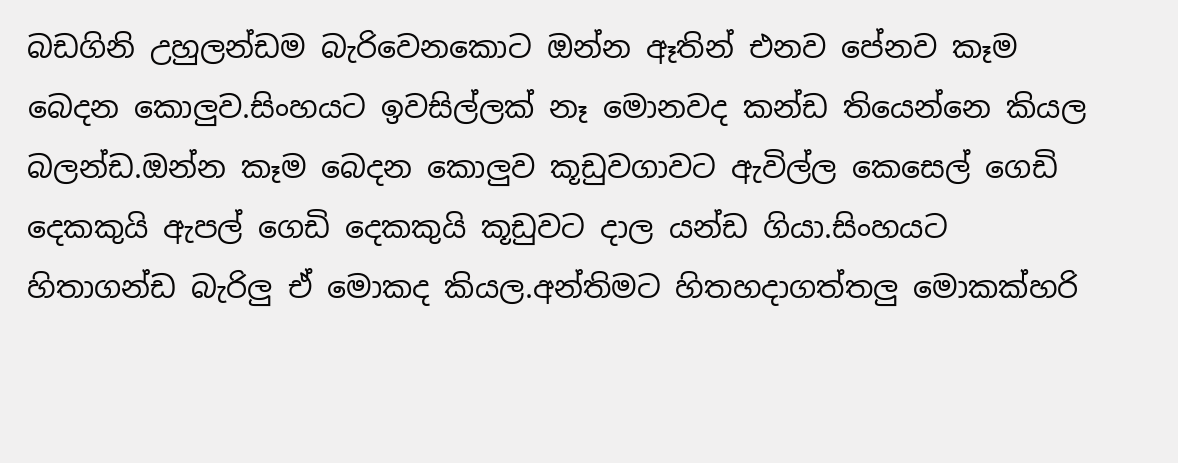බඩගිනි උහුලන්ඩම බැරිවෙනකොට ඔන්න ඈතින් එනව පේනව කෑම බෙදන කොලුව.සිංහයට ඉවසිල්ලක් නෑ මොනවද කන්ඩ තියෙන්නෙ කියල බලන්ඩ.ඔන්න කෑම බෙදන කොලුව කූඩුවගාවට ඇවිල්ල කෙසෙල් ගෙඩි දෙකකුයි ඇපල් ගෙඩි දෙකකුයි කූඩුවට දාල යන්ඩ ගියා.සිංහයට හිතාගන්ඩ බැරිලු ඒ මොකද කියල.අන්තිමට හිතහදාගත්තලු මොකක්හරි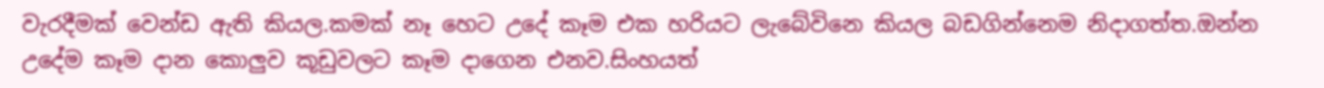වැරදීමක් වෙන්ඩ ඇති කියල.කමක් නෑ හෙට උදේ කෑම එක හරියට ලැබේවිනෙ කියල බඩගින්නෙම නිදාගත්ත.ඔන්න උදේම කෑම දාන කොලුව කූඩුවලට කෑම දාගෙන එනව.සිංහයත්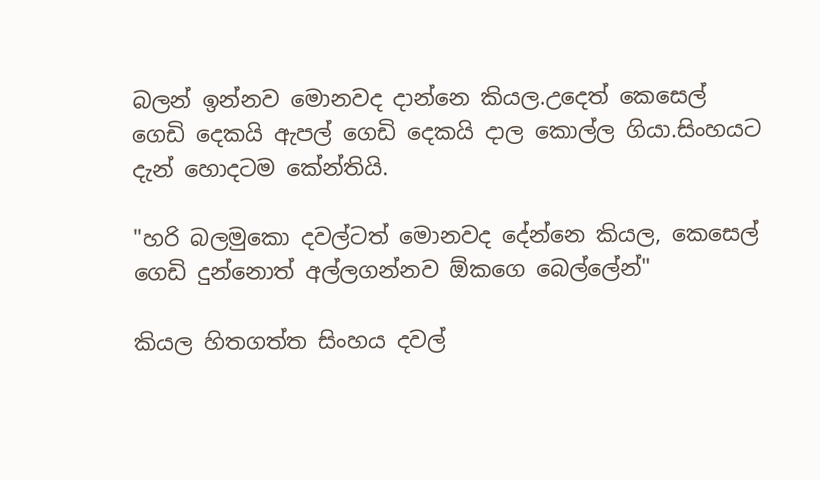බලන් ඉන්නව මොනවද දාන්නෙ කියල.උදෙත් කෙසෙල් ගෙඩි දෙකයි ඇපල් ගෙඩි දෙකයි දාල කොල්ල ගියා.සිංහයට දැන් හොදටම කේන්තියි.

"හරි බලමුකො දවල්ටත් මොනවද දේන්නෙ කියල, කෙසෙල් ගෙඩි දුන්නොත් අල්ලගන්නව ඕකගෙ බෙල්ලේන්"

කියල හිතගත්ත සිංහය දවල්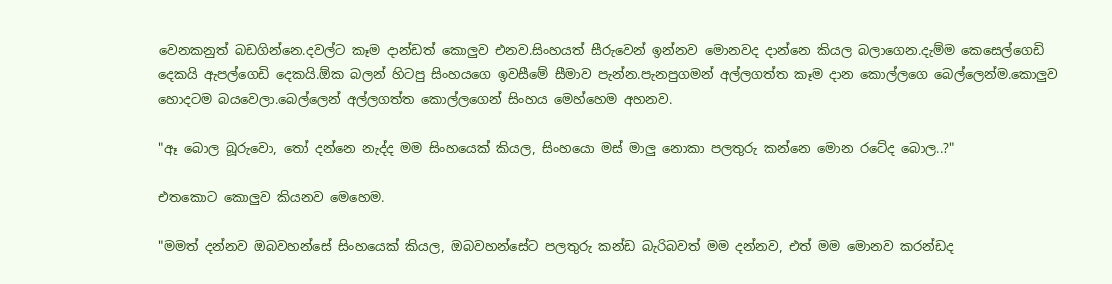වෙනකනුත් බඩගින්නෙ.දවල්ට කෑම දාන්ඩත් කොලුව එනව.සිංහයත් සීරුවෙන් ඉන්නව මොනවද දාන්නෙ කියල බලාගෙන.දැම්ම කෙසෙල්ගෙඩි දෙකයි ඇපල්ගෙඩි දෙකයි.ඕක බලන් හිටපු සිංහයගෙ ඉවසීමේ සීමාව පැන්න.පැනපුගමන් අල්ලගත්ත කෑම දාන කොල්ලගෙ බෙල්ලෙන්ම.කොලුව හොදටම බයවෙලා.බෙල්ලෙන් අල්ලගත්ත කොල්ලගෙන් සිංහය මෙහ්හෙම අහනව.

"ඈ බොල බූරුවො, තෝ දන්නෙ නැද්ද මම සිංහයෙක් කියල, සිංහයො මස් මාලු නොකා පලතුරු කන්නෙ මොන රටේද බොල..?"

එතකොට කොලුව කියනව මෙහෙම.

"මමත් දන්නව ඔබවහන්සේ සිංහයෙක් කියල, ඔබවහන්සේට පලතුරු කන්ඩ බැරිබවත් මම දන්නව, එත් මම මොනව කරන්ඩද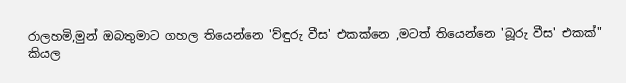රාලහමි,මුන් ඔබතුමාට ගහල තියෙන්නෙ 'ව්ඳුරු වීස' එකක්නෙ ,මටත් තියෙන්නෙ 'බූරු වීස' එකක්"
කියල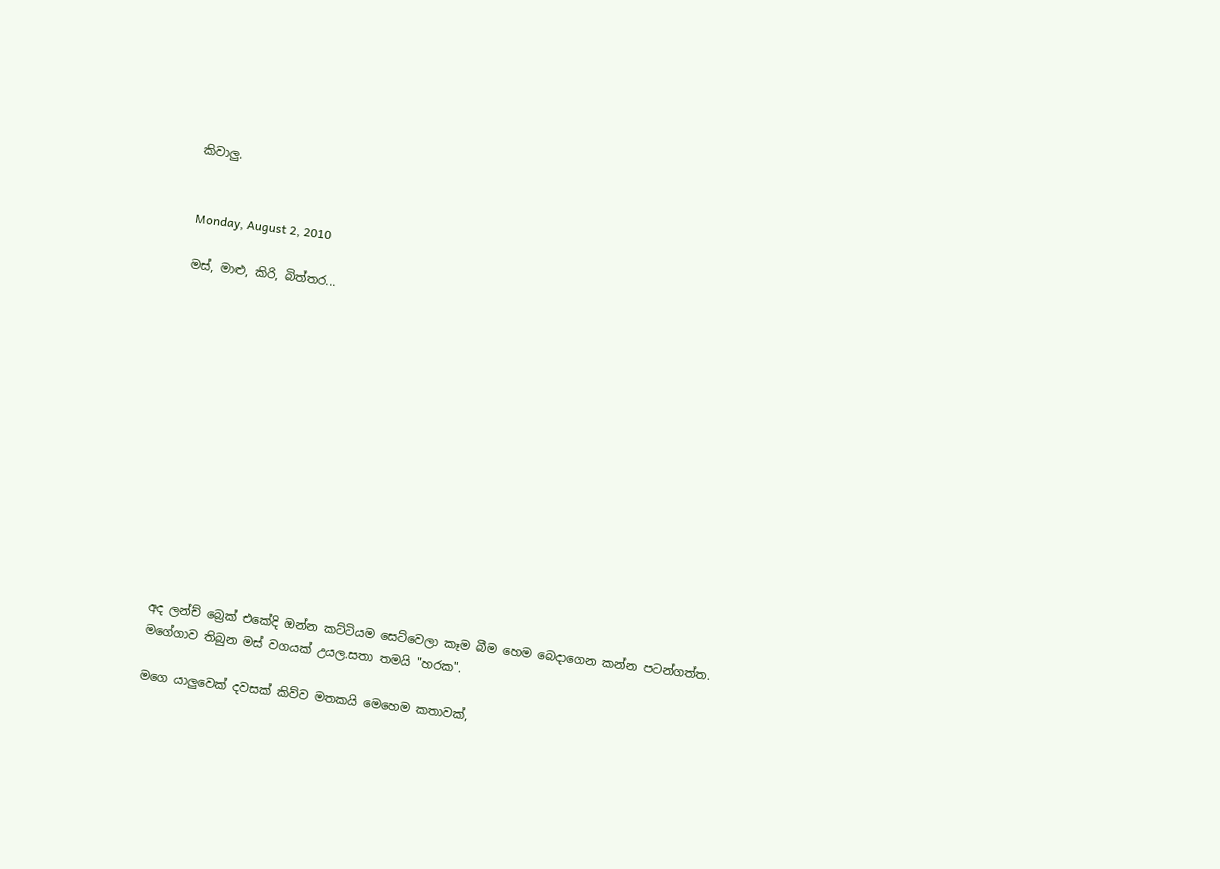කිවාලු.


Monday, August 2, 2010

මස්, මාළු, කිරි, බිත්තර...














අද ලන්ච් බ්‍රෙක් එකේදි ඔන්න කට්ටියම සෙට්වෙලා කෑම බීම හෙම බෙදාගෙන කන්න පටන්ගත්ත. මගේගාව තිබුන මස් වගයක් උයල.සතා තමයි "හරක".

මගෙ යාලුවෙක් දවසක් කිව්ව මතකයි මෙහෙම කතාවක්,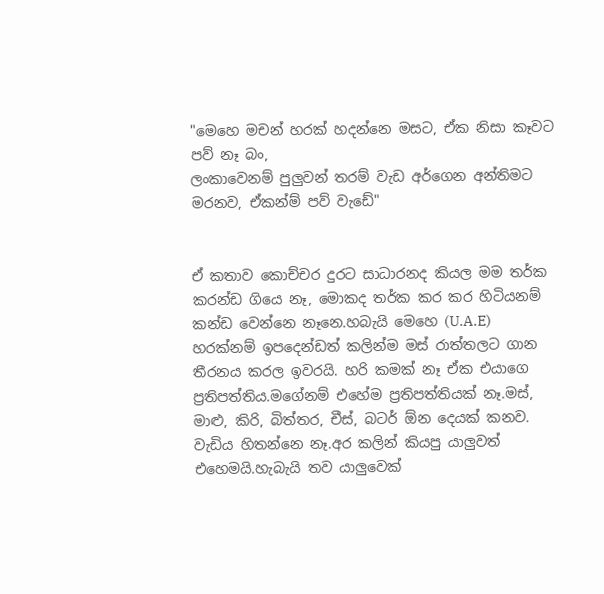"මෙහෙ මචන් හරක් හදන්නෙ මසට, ඒක නිසා කෑවට පව් නෑ බං,
ලංකාවෙනම් පුලුවන් තරම් වැඩ අර්ගෙන අන්තිමට මරනව, ඒකන්ම් පව් වැඩේ"


ඒ කතාව කොච්චර දුරට සාධාරනද කියල මම තර්ක කරන්ඩ ගියෙ නෑ, මොකද තර්ක කර කර හිටියනම් කන්ඩ වෙන්නෙ නෑනෙ.හබැයි මෙහෙ (U.A.E) හරක්නම් ඉපදෙන්ඩත් කලින්ම මස් රාත්තලට ගාන තීරනය කරල ඉවරයි. හරි කමක් නෑ ඒක එයාගෙ ප්‍රතිපත්තිය.මගේනම් එහේම ප්‍රතිපත්තියක් නෑ.මස්, මාළු, කිරි, බිත්තර, චීස්, බටර් ඕන දෙයක් කනව. වැඩිය හිතන්නෙ නෑ.අර කලින් කියපු යාලුවත් එහෙමයි.හැබැයි තව යාලුවෙක්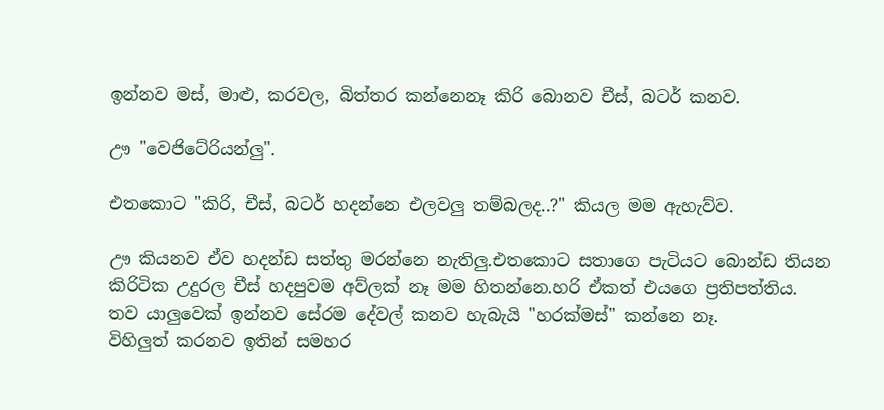ඉන්නව මස්, මාළු, කරවල, බිත්තර කන්නෙනෑ කිරි බොනව චීස්, බටර් කනව.

ඌ "වෙජිටේරියන්ලු".

එතකොට "කිරි, චීස්, බටර් හදන්නෙ එලවලු තම්බලද..?" කියල මම ඇහැව්ව.

ඌ කියනව ඒව හදන්ඩ සත්තු මරන්නෙ නැතිලු.එතකොට සතාගෙ පැටියට බොන්ඩ තියන කිරිටික උදුරල චීස් හදපුවම අව්ලක් නෑ මම හිතන්නෙ.හරි ඒකත් එයගෙ ප්‍රතිපත්තිය.
තව යාලුවෙක් ඉන්නව සේරම දේවල් කනව හැබැයි "හරක්මස්" කන්නෙ නෑ.
විහිලුත් කරනව ඉතින් සමහර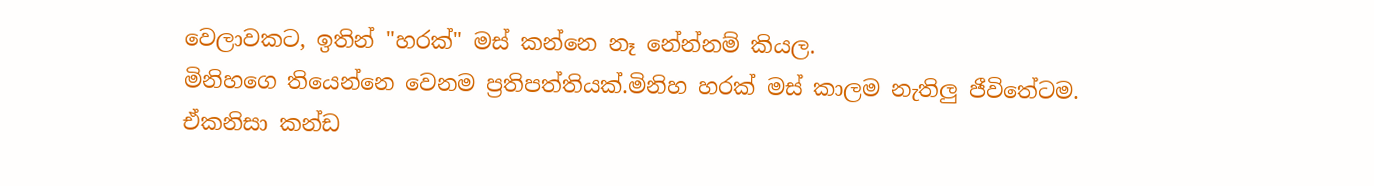වෙලාවකට, ඉතින් "හරක්" මස් කන්නෙ නෑ නේන්නම් කියල.
මිනිහගෙ තියෙන්නෙ වෙනම ප්‍රතිපත්තියක්.මිනිහ හරක් මස් කාලම නැතිලු ජීවිතේටම.
ඒකනිසා කන්ඩ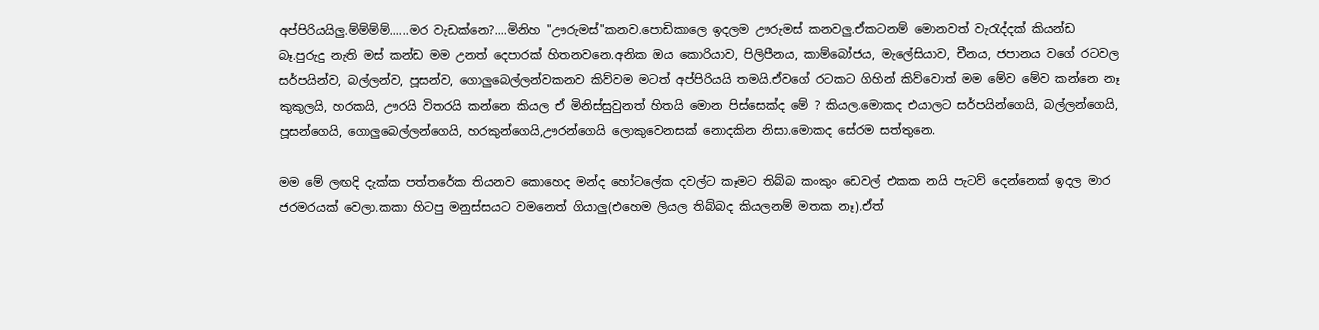අප්පිරියයිලු.ම්ම්ම්ම්......මර වැඩක්නෙ?....මිනිහ "ඌරුමස්"කනව.පොඩිකාලෙ ඉදලම ඌරුමස් කනවලු.ඒකටනම් මොනවත් වැ‍රැද්දක් කියන්ඩ බෑ.පුරුදු නැති මස් කන්ඩ මම උනත් දෙපාරක් හිතනවනෙ.අනික ඔය කොරියාව, පිලිපීනය, කාම්බෝජය, මැලේසියාව, චීනය, ජපානය වගේ රටවල සර්පයින්ව, බල්ලන්ව, පූසන්ව, ගොලුබෙල්ලන්වකනව කිව්වම මටත් අප්පිරියයි තමයි.ඒවගේ රටකට ගිහින් කිව්වොත් මම මේව මේව කන්නෙ නෑ කුකුලයි, හරකයි, ඌරයි විතරයි කන්නෙ කියල ඒ මිනිස්සුවුනත් හිතයි මොන පිස්සෙක්ද මේ ? කියල.මොකද එයාලට සර්පයින්ගෙයි, බල්ලන්ගෙයි, පූසන්ගෙයි, ගොලුබෙල්ලන්ගෙයි, හරකුන්ගෙයි,ඌරන්ගෙයි ලොකුවෙනසක් නොදකින නිසා.මොකද සේරම සත්තුනෙ.

මම මේ ලඟදි දැක්ක පත්තරේක තියනව කොහෙද මන්ද හෝටලේක දවල්ට කෑමට තිබ්බ කංකුං ඩෙවල් එකක නයි පැටව් දෙන්නෙක් ඉදල මාර ජරමරයක් වෙලා.කකා හිටපු මනුස්සයට වමනෙත් ගියාලු(එහෙම ලියල තිබ්බද කියලනම් මතක නෑ).ඒත්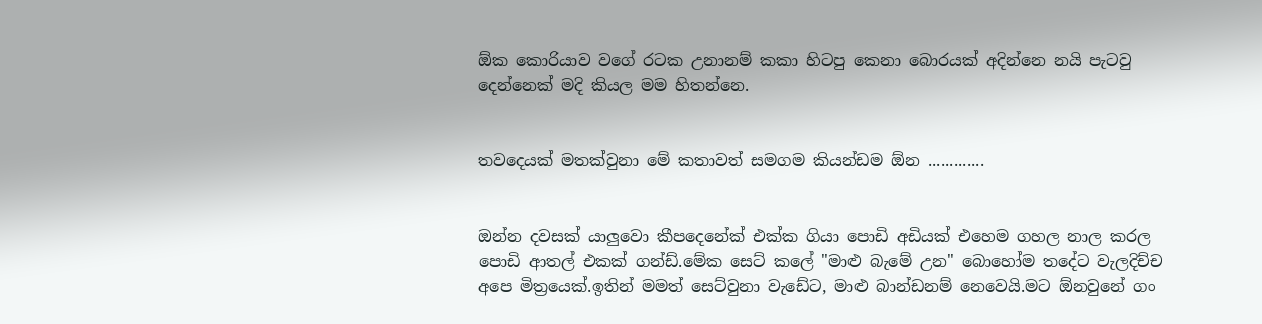ඕක කොරියාව වගේ රටක උනානම් කකා හිටපු කෙනා බොරයක් අදින්නෙ නයි පැටවු දෙන්නෙක් මදි කියල මම හිතන්නෙ.


තවදෙයක් මතක්වුනා මේ කතාවත් සමගම කියන්ඩම ඕන .............


ඔන්න දවසක් යාලුවො කීපදෙනේක් එක්ක ගියා පොඩි අඩියක් එහෙම ගහල නාල කරල පොඩි ආතල් එකක් ගන්ඩ්.මේක සෙට් කලේ "මාළු බැමේ උන" බොහෝම තදේට වැලදිච්ච අපෙ මිත්‍රයෙක්.ඉතින් මමත් සෙට්වුනා වැඩේට, මාළු බාන්ඩනම් නෙවෙයි.මට ඕනවුනේ ගං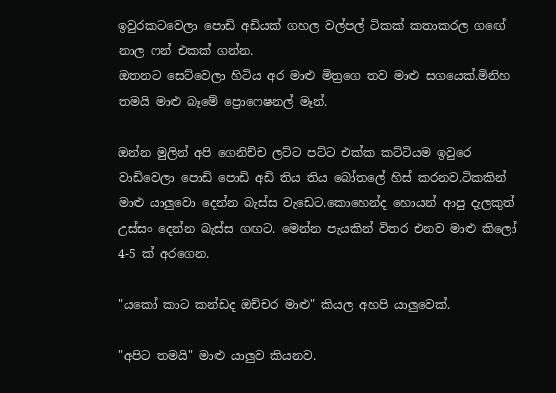ඉවුරකටවෙලා පොඩි අඩියක් ගහල වල්පල් ටිකක් කතාකරල ගඟේ නාල ෆන් එකක් ගන්න.
ඔතනට සෙට්වෙලා හිටිය අර මාළු මිත්‍රගෙ තව මාළු සගයෙක්.මිනිහ තමයි මාළු බෑමේ ප්‍රොෆෙෂනල් මෑන්.

ඔන්න මුලින් අපි ගෙනිච්ච ලට්ට පට්ට එක්ක කට්ටියම ඉවුරෙ වාඩිවෙලා පොඩි පොඩි අඩි තිය තිය බෝතලේ හිස් කරනව.ටිකකින් මාළු යාලුවො දෙන්න බැස්ස වැඩෙට.කොහෙන්ද හොයන් ආපු දැලකුත් උස්සං දෙන්න බැස්ස ගඟට. මෙන්න පැයකින් විතර එනව මාළු කිලෝ 4-5 ක් අරගෙන.

"යකෝ කාට කන්ඩද ඔච්චර මාළු" කියල අහපි යාලුවෙක්.

"අපිට තමයි" මාළු යාලුව කියනව.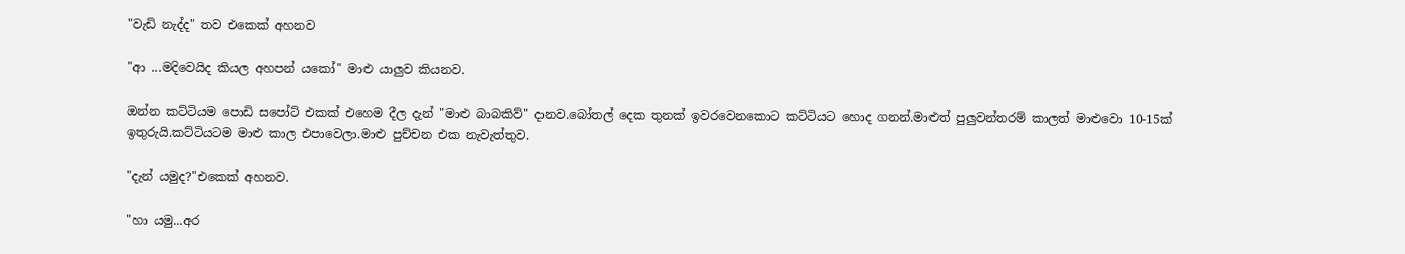"වැඩි නැද්ද" තව එකෙක් අහනව

"ආ ...මදිවෙයිද කියල අහපන් යකෝ" මාළු යාලුව කියනව.

ඔන්න කට්ටියම පොඩි සපෝට් එකක් එහෙම දීල දැන් "මාළු බාබකිව්" දානව.බෝතල් දෙක තුනක් ඉවරවෙනකොට කට්ටියට හොද ගනන්.මාළුත් පුලුවන්තරම් කාලත් මාළුවො 10-15ක් ඉතුරුයි.කට්ටියටම මාළු කාල එපාවෙලා.මාළු පුච්චන එක නැවැත්තුව.

"දැන් යමුද?"එකෙක් අහනව.

"හා යමු...අර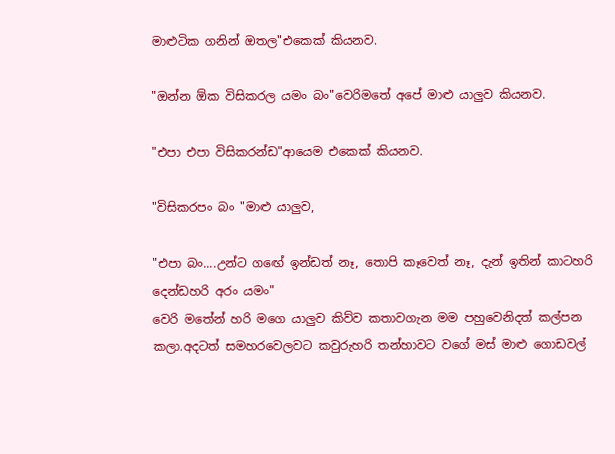මාළුටික ගනින් ඔතල"එකෙක් කියනව.

"ඔන්න ඕක විසිකරල යමං බං"වෙරිමතේ අපේ මාළු යාලුව කියනව.

"එපා එපා විසිකරන්ඩ"ආයෙම එකෙක් කියනව.

"විසිකරපං බං "මාළු යාලුව,

"එපා බං....උන්ට ගඟේ ඉන්ඩත් නෑ, තොපි කෑවෙත් නෑ, දැන් ඉතින් කාටහරි දෙන්ඩහරි අරං යමං"
වෙරි මතේන් හරි මගෙ යාලුව කිව්ව කතාවගැන මම පහුවෙනිදත් කල්පන කලා.අදටත් සමහරවෙලවට කවුරුහරි තන්හාවට වගේ මස් මාළු ගොඩවල්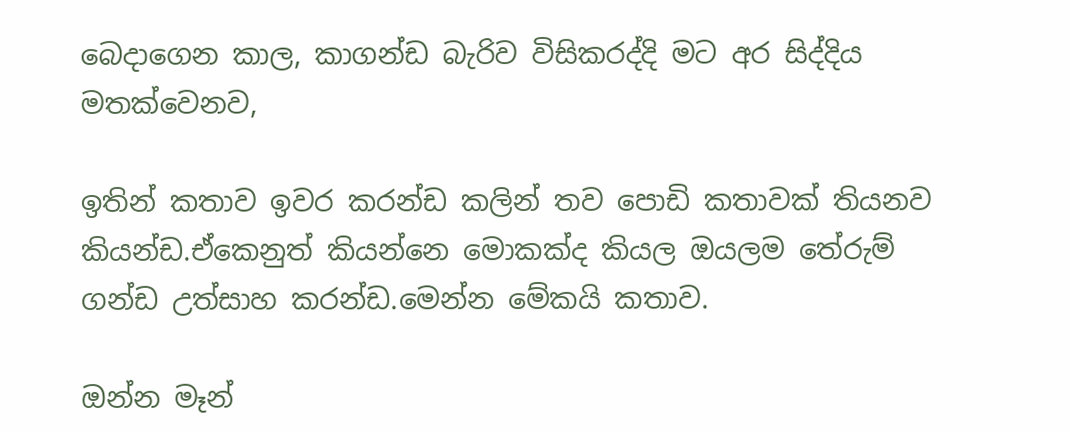බෙදාගෙන කාල, කාගන්ඩ බැරිව විසිකරද්දි මට අර සිද්දිය මතක්වෙනව,

ඉතින් කතාව ඉවර කරන්ඩ කලින් තව පොඩි කතාවක් තියනව කියන්ඩ.ඒකෙනුත් කියන්නෙ මොකක්ද කියල ඔයලම තේරුම් ගන්ඩ උත්සාහ කරන්ඩ.මෙන්න මේකයි කතාව.

ඔන්න මෑන්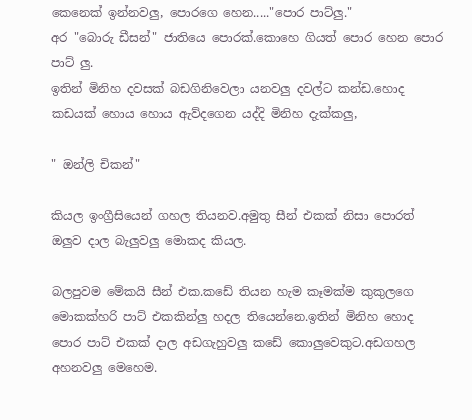කෙනෙක් ඉන්නවලු, පොරගෙ හෙන....."පොර පාට්ලු."
අර "බොරු ඩීසන්" ජාතියෙ පොරක්.කොහෙ ගියත් පොර හෙන පොර පාට් ලු.
ඉතින් මිනිහ දවසක් බඩගිනිවෙලා යනවලු දවල්ට කන්ඩ.හොද කඩයක් හොය හොය ඇව්දගෙන යද්දි මිනිහ දැක්කලු,

" ඔන්ලි චිකන්"

කියල ඉංග්‍රීසියෙන් ගහල තියනව.අමුතු සීන් එකක් නිසා පොරත් ඔලුව දාල බැලුවලු මොකද කියල.

බලපුවම මේකයි සීන් එක.කඩේ තියන හැම කෑමක්ම කුකුලගෙ මොකක්හරි පාට් එකකින්ලු හදල තියෙන්නෙ.ඉතින් මිනිහ හොද පොර පාට් එකක් දාල අඩගැහුවලු කඩේ කොලුවෙකුට.අඩගහල අහනවලු මෙහෙම.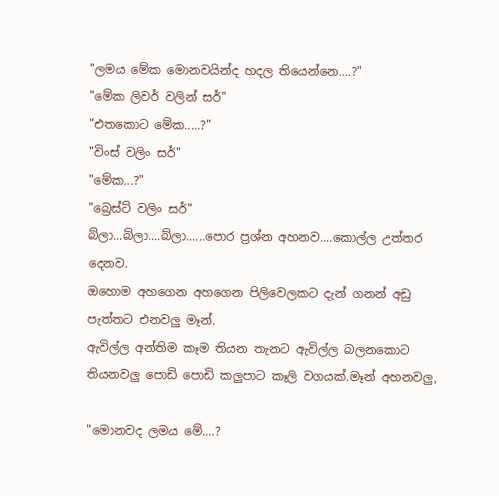"ලමය මේක මොනවයින්ද හදල තියෙන්නෙ....?"
"මේක ලිවර් වලින් සර්"
"එතකොට මේක.....?"
"විංස් වලිං සර්"
"මේක...?"
"බ්‍රෙස්ට් වලිං සර්"
බ්ලා...බ්ලා....බ්ලා......පොර ප්‍රශ්න අහනව....කොල්ල උත්තර දෙනව.
ඔහොම අහගෙන අහගෙන පිලිවෙලකට දැන් ගනන් අඩු පැත්තට එනවලු මෑන්.
ඇවිල්ල අන්තිම කෑම තියන තැනට ඇවිල්ල බලනකොට තියනවලු පොඩි පොඩි කලුපාට කෑලි වගයක්.මෑන් අහනවලු,

"මොනවද ලමය මේ....?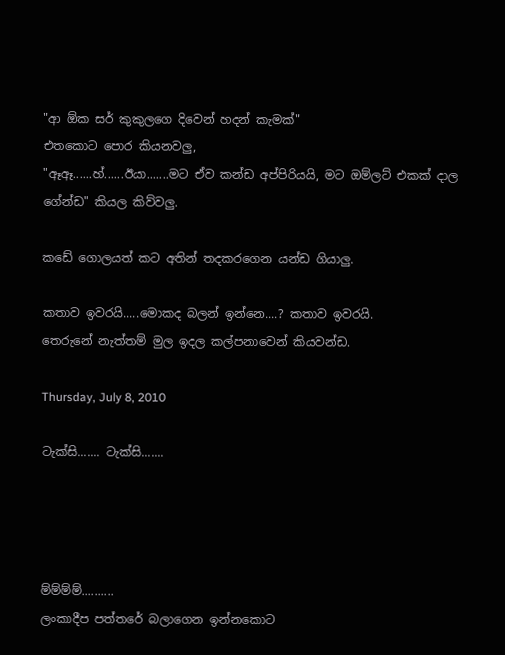"ආ ඕක සර් කුකුලගෙ දිවෙන් හදන් කැමක්"
එතකොට පොර කියනවලු,
"ඈඈ......හ්......ඊයා.......මට ඒව කන්ඩ අප්පිරියයි, මට ඔම්ලට් එකක් දාල ගේන්ඩ" කියල කිව්වලු.

කඩේ ගොලයත් කට අතින් තදකරගෙන යන්ඩ ගියාලු.

කතාව ඉවරයි.....මොකද බලන් ඉන්නෙ....? කතාව ඉවරයි.
තෙරුනේ නැත්තම් මුල ඉදල කල්පනාවෙන් කියවන්ඩ.

Thursday, July 8, 2010

ටැක්සි....... ටැක්සි.......




ම්ම්ම්ම්..........
ලංකාදීප පත්තරේ බලාගෙන ඉන්නකොට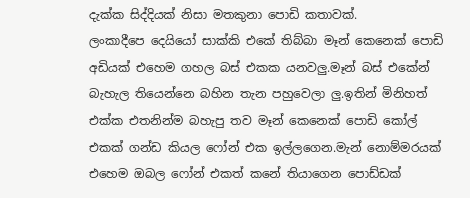දැක්ක සිද්දියක් නිසා මතකුනා පොඩි කතාවක්.
ලංකාදීපෙ දෙයියෝ සාක්කි එකේ තිබ්බා මෑන් කෙනෙක් පොඩි අඩියක් එහෙම ගහල බස් එකක යනවලු.මෑන් බස් එකේන් බැහැල තියෙන්නෙ බහින තැන පහුවෙලා ලු.ඉතින් මිනිහත් එක්ක එතනින්ම බහැපු තව මෑන් කෙනෙක් පොඩි කෝල් එකක් ගන්ඩ කියල ෆෝන් එක ඉල්ලගෙන.මැන් නොම්මරයක් එහෙම ඔබල ෆෝන් එකත් කනේ තියාගෙන පොඩ්ඩක්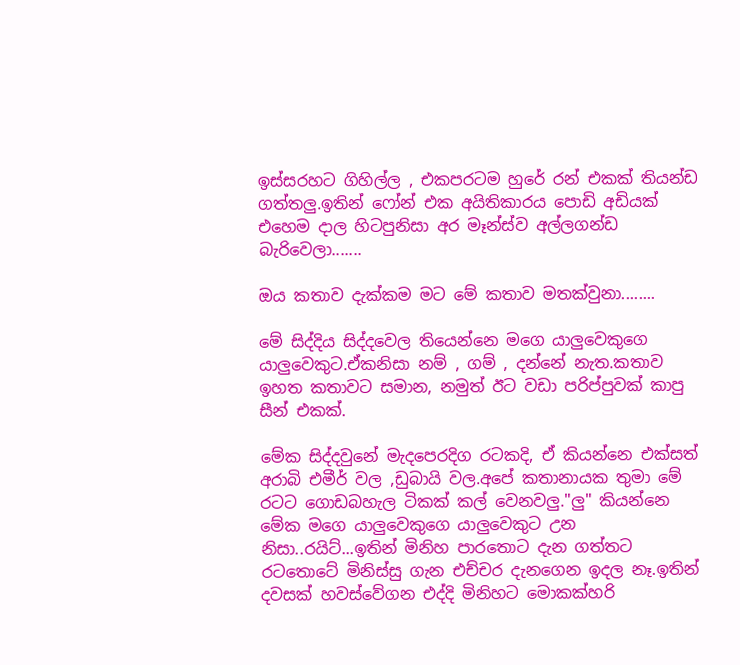ඉස්සරහට ගිහිල්ල , එකපරටම හුරේ රන් එකක් තියන්ඩ ගත්තලු.ඉතින් ෆෝන් එක අයිතිකාරය පොඩි අඩියක් එහෙම දාල හිටපුනිසා අර මෑන්ස්ව අල්ලගන්ඩ බැරිවෙලා.......

ඔය කතාව දැක්කම මට මේ කතාව මතක්වුනා........

මේ සිද්දිය සිද්දවෙල තියෙන්නෙ මගෙ යාලුවෙකුගෙ යාලුවෙකුට.ඒකනිසා නම් , ගම් , දන්නේ නැත.කතාව ඉහත කතාවට සමාන, නමුත් ඊට වඩා පරිප්පුවක් කාපු සීන් එකක්.

මේක සිද්දවුනේ මැදපෙරදිග රටකදි, ඒ කියන්නෙ එක්සත් අරාබි එමීර් වල ,ඩුබායි වල.අපේ කතානායක තුමා මේ රටට ගොඩබහැල ටිකක් කල් වෙනවලු."ලු" කියන්නෙ මේක මගෙ යාලුවෙකුගෙ යාලුවෙකුට උන නිසා..රයිට්...ඉතින් මිනිහ පාරතොට දැන ගත්තට රටතොටේ මිනිස්සු ගැන එච්චර දැනගෙන ඉදල නෑ.ඉතින් දවසක් හවස්වේගන එද්දි මිනිහට මොකක්හරි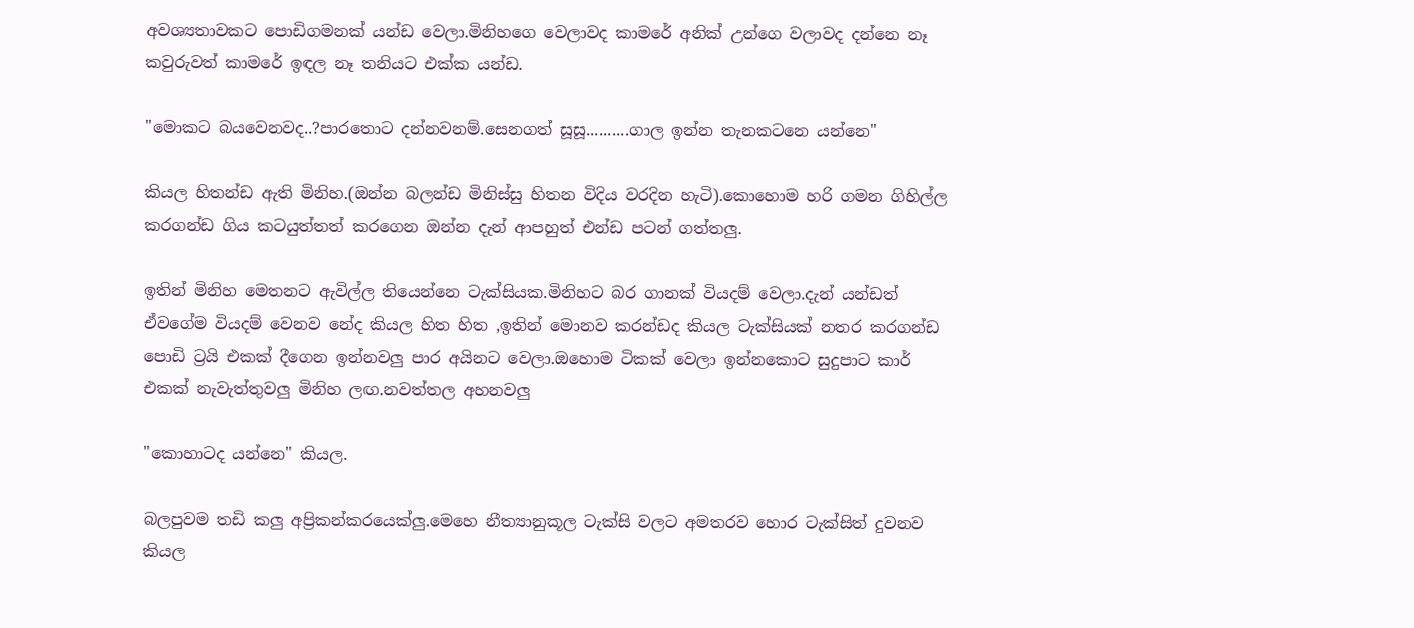අවශ්‍යතාවකට පොඩිගමනක් යන්ඩ වෙලා.මිනිහගෙ වෙලාවද කාමරේ අනික් උන්ගෙ වලාවද දන්නෙ නෑ කවුරුවත් කාමරේ ඉඳල නෑ තනියට එක්ක යන්ඩ.

"මොකට බයවෙනවද..?පාරතොට දන්නවනම්.සෙනගත් සූසූ..........ගාල ඉන්න තැනකටනෙ යන්නෙ"

කියල හිතන්ඩ ඇති මිනිහ.(ඔන්න බලන්ඩ මිනිස්සු හිතන විදිය වරදින හැටි).කොහොම හරි ගමන ගිහිල්ල කරගන්ඩ ගිය කටයුත්තත් කරගෙන ඔන්න දැන් ආපහුත් එන්ඩ පටන් ගත්තලු.

ඉතින් මිනිහ මෙතනට ඇවිල්ල තියෙන්නෙ ටැක්සියක.මිනිහට බර ගානක් වියදම් වෙලා.දැන් යන්ඩත් ඒවගේම වියදම් වෙනව නේද කියල හිත හිත ,ඉතින් මොනව කරන්ඩද කියල ටැක්සියක් නතර කරගන්ඩ පොඩි ට්‍රයි එකක් දීගෙන ඉන්නවලු පාර අයිනට වෙලා.ඔහොම ටිකක් වෙලා ඉන්නකොට සුදුපාට කාර් එකක් නැවැත්තුවලු මිනිහ ලඟ.නවත්තල අහනවලු

"කොහාටද යන්නෙ" කියල.

බලපුවම තඩි කලු අප්‍රිකන්කරයෙක්ලු.මෙහෙ නීත්‍යානුකූල ටැක්සි වලට අමතරව හොර ටැක්සිත් දුවනව කියල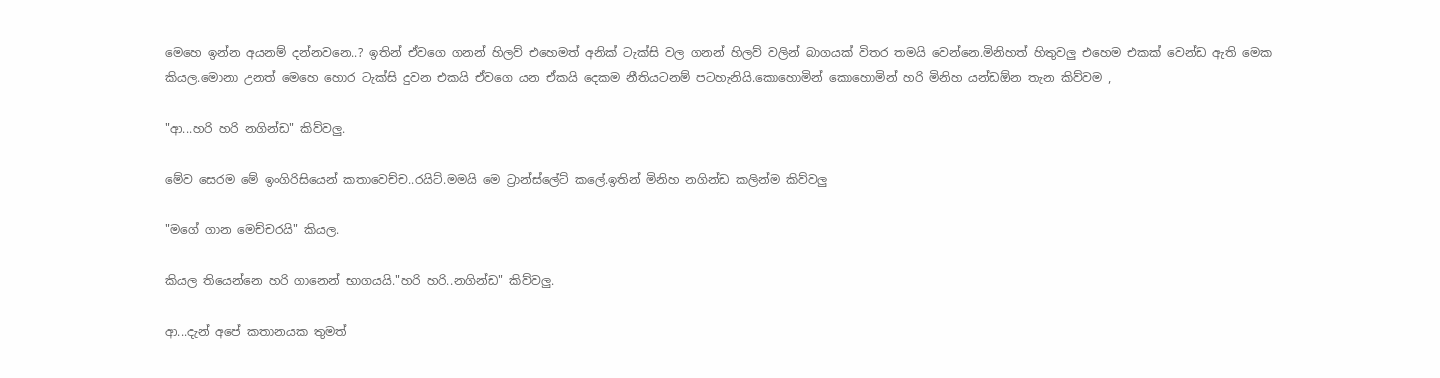මෙහෙ ඉන්න අයනම් දන්නවනෙ..? ඉතින් ඒවගෙ ගනන් හිලව් එහෙමත් අනික් ටැක්සි වල ගනන් හිලව් වලින් බාගයක් විතර තමයි වෙන්නෙ.මිනිහත් හිතුවලු එහෙම එකක් වෙන්ඩ ඇති මෙක කියල.මොනා උනත් මෙහෙ හොර ටැක්සි දුවන එකයි ඒවගෙ යන ඒකයි දෙකම නීතියටනම් පටහැනියි.කොහොමින් කොහොමින් හරි මිනිහ යන්ඩඕන තැන කිව්වම ,

"ආ...හරි හරි නගින්ඩ" කිව්වලු.

මේව සෙරම මේ ඉංගිරිසියෙන් කතාවෙච්ච..රයිට්.මමයි මෙ ට්‍රාන්ස්ලේට් කලේ.ඉතින් මිනිහ නගින්ඩ කලින්ම කිව්වලු

"මගේ ගාන මෙච්චරයි" කියල.

කියල තියෙන්නෙ හරි ගානෙන් භාගයයි."හරි හරි..නගින්ඩ" කිව්වලු.

ආ...දැන් අපේ කතානයක තුමත්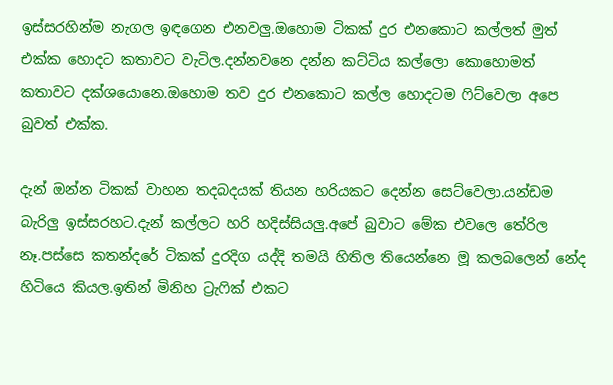ඉස්සරහින්ම නැගල ඉඳගෙන එනවලු.ඔහොම ටිකක් දුර එනකොට කල්ලත් මුත් එක්ක හොදට කතාවට වැටිල.දන්නවනෙ දන්න කට්ටිය කල්ලො කොහොමත් කතාවට දක්ශයොනෙ.ඔහොම තව දුර එනකොට කල්ල හොදටම ‍ෆිට්වෙලා අපෙ බුවත් එක්ක.

දැන් ඔන්න ටිකක් වාහන තදබදයක් තියන හරියකට දෙන්න සෙට්වෙලා.යන්ඩම බැරිලු ඉස්සරහට.දැන් කල්ලට හරි හදිස්සියලු.අපේ බුවාට මේක එවලෙ තේරිල නෑ.පස්සෙ කතන්දරේ ටිකක් දුරදිග යද්දි තමයි හිතිල තියෙන්නෙ මූ කලබලෙන් නේද හිටියෙ කියල.ඉතින් මිනිහ ට්‍රැ‍ෆික් එකට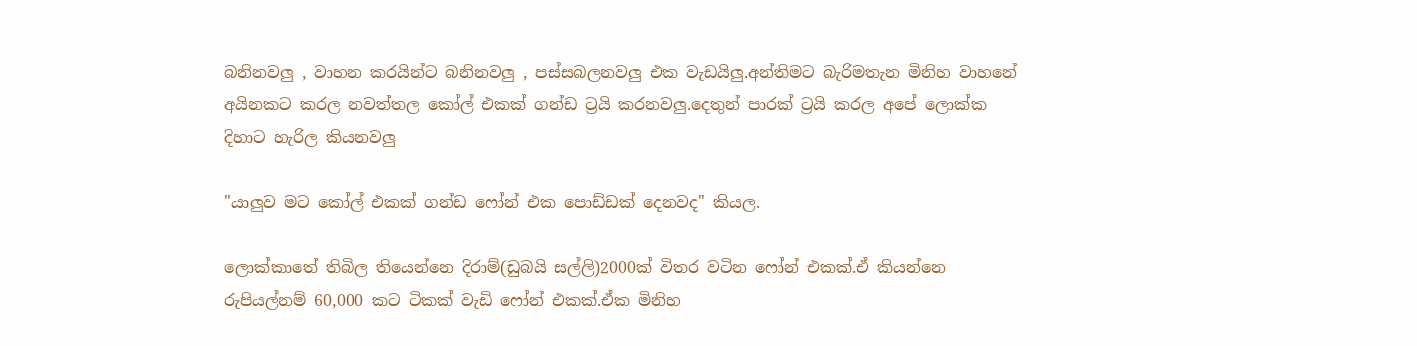බනිනවලු , වාහන කරයින්ට බනිනවලු , පස්සබලනවලු එක වැඩයිලු.අන්තිමට බැරිමතැන මිනිහ වාහනේ අයිනකට කරල නවත්තල කෝල් එකක් ගන්ඩ ට්‍රයි කරනවලු.දෙතුන් පාරක් ට්‍රයි කරල අපේ ලොක්ක දිහාට හැරිල කියනවලු

"යාලුව මට කෝල් එකක් ගන්ඩ ෆෝන් එක පොඩ්ඩක් දෙනවද" කියල.

ලොක්කාතේ තිබිල තියෙන්නෙ දිරාම්(ඩුබයි සල්ලි)2000ක් විතර වටින ෆෝන් එකක්.ඒ කියන්නෙ රුපියල්නම් 60,000 කට ටිකක් වැඩි ෆෝන් එකක්.ඒක මිනිහ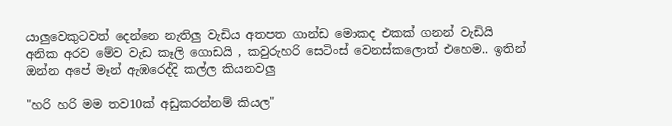යාලුවෙකුටවත් දෙන්නෙ නැතිලු වැඩිය අතපත ගාන්ඩ මොකද එකක් ගනන් වැඩියි අනික අරව මේව වැඩ කෑලි ගොඩයි , කවුරුහරි සෙටිංස් වෙනස්කලොත් එහෙම.. ඉතින් ඔන්න අපේ මෑන් ඇඹරෙද්දි කල්ල කියනවලු

"හරි හරි මම තව10ක් අඩුකරන්නම් කියල"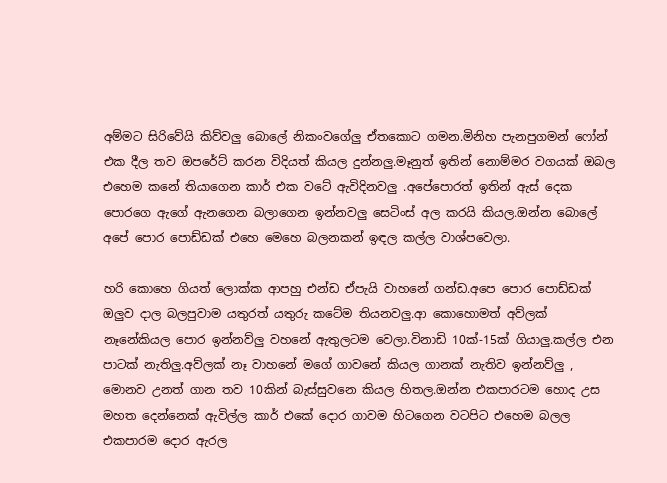අම්මට සිරිවේයි කිව්වලු බොලේ නිකංවගේලු ඒතකොට ගමන.මිනිහ පැනපුගමන් ෆෝන් එක දීල තව ඔපරේට් කරන විදියත් කියල දුන්නලු.මෑනුත් ඉතින් නොම්මර වගයක් ඔබල එහෙම කනේ තියාගෙන කාර් එක වටේ ඇවිදිනවලු .අපේපොරත් ඉතින් ඇස් දෙක පොරගෙ ඇගේ ඇනගෙන බලාගෙන ඉන්නවලු සෙටිංස් අල කරයි කියල.ඔන්න බොලේ අපේ පොර පොඩ්ඩක් එහෙ මෙහෙ බලනකන් ඉඳල කල්ල වාශ්පවෙලා.

හරි කොහෙ ගියත් ලොක්ක ආපහු එන්ඩ ඒපැයි වාහනේ ගන්ඩ.අපෙ පොර පොඩ්ඩක් ඔලුව දාල බලපුවාම යතුරත් යතුරු කටේම තියනවලු.ආ කොහොමත් අව්ලක් නෑනේකියල පොර ඉන්නව්ලු වහනේ ඇතුලටම වෙලා.විනාඩි 10ක්-15ක් ගියාලු.කල්ල එන පාටක් නැතිලු.අව්ලක් නෑ වාහනේ මගේ ගාවනේ කියල ගානක් නැතිව ඉන්නව්ලු , මොනව උනත් ගාන තව 10කින් බැස්සුවනෙ කියල හිතල.ඔන්න එකපාරටම හොද උස මහත දෙන්නෙක් ඇවිල්ල කාර් එකේ දොර ගාවම හිටගෙන වටපිට එහෙම බලල එකපාරම දොර ඇරල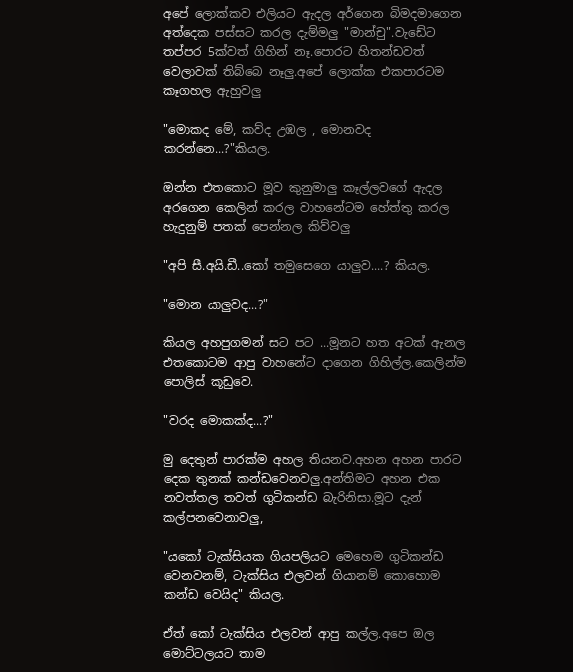අපේ ලොක්කව එලියට ඇදල අර්ගෙන බිමදමාගෙන අත්දෙක පස්සට කරල දැම්මලු "මාන්චු".වැඩේට තප්පර 5ක්වත් ගිහින් නෑ.පොරට හිතන්ඩවත් වෙලාවක් තිබ්බෙ නෑලු.අපේ ලොක්ක එකපාරටම කෑගහල ඇහුවලු

"මොකද මේ, කව්ද උඹල , මොනවද කරන්නෙ...?"කියල.

ඔන්න එතකොට මූව කුනුමාලු කෑල්ලවගේ ඇදල අරගෙන කෙලින් කරල වාහනේටම හේත්තු කරල හැදුනුම් පතක් පෙන්නල කිව්වලු

"අපි සී.අයි.ඩී..කෝ තමුසෙගෙ යාලුව....? කියල.

"මොන යාලුවද...?"

කියල අහපුගමන් සට පට ...මූනට හත අටක් ඇනල එතකොටම ආපු වාහනේට දාගෙන ගිහිල්ල.කෙලින්ම පොලිස් කූඩුවෙ.

"වරද මොකක්ද...?"

මු දෙතුන් පාරක්ම අහල තියනව.අහන අහන පාරට දෙක තුනක් කන්ඩවෙනවලු.අන්තිමට අහන එක නවත්තල තවත් ගුටිකන්ඩ බැරිනිසා.මූට දැන් කල්පනවෙනාවලු,

"යකෝ ටැක්සියක ගියපලියට මෙහෙම ගුටිකන්ඩ වෙනවනම්, ටැක්සිය එලවන් ගියානම් කොහොම කන්ඩ වෙයිද" කියල.

ඒත් කෝ ටැක්සිය එලවන් ආපු කල්ල.අපෙ ඔල මොට්ටලයට තාම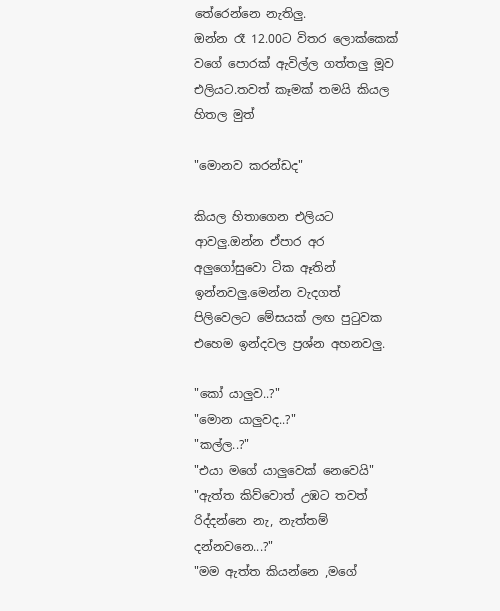තේරෙන්නෙ නැතිලු.
ඔන්න රෑ 12.00ට විතර ලොක්කෙක් වගේ පොරක් ඇවිල්ල ගත්තලු මූව එලියට.තවත් කෑමක් තමයි කියල හිතල මුත්

"මොනව කරන්ඩද"

කියල හිතාගෙන එලියට ආවලු.ඔන්න ඒපාර අර අලුගෝසුවො ටික ඈතින් ඉන්නවලු.මෙන්න වැදගත් පිලිවෙලට මේසයක් ලඟ පු‍ටුවක එහෙම ඉන්දවල ප්‍රශ්න අහනවලු.

"කෝ යාලුව..?"
"මොන යාලුවද..?"
"කල්ල..?"
"එයා මගේ යාලුවෙක් නෙවෙයි"
"ඇත්ත කිව්වොත් උඹට තවත් රිද්දන්නෙ නැ, නැත්තම් දන්නවනෙ...?"
"මම ඇත්ත කියන්නෙ ,මගේ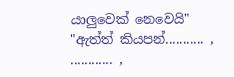යාලුවෙක් නෙවෙයි"
"ඇත්ත් කියපන්........... , ............ ,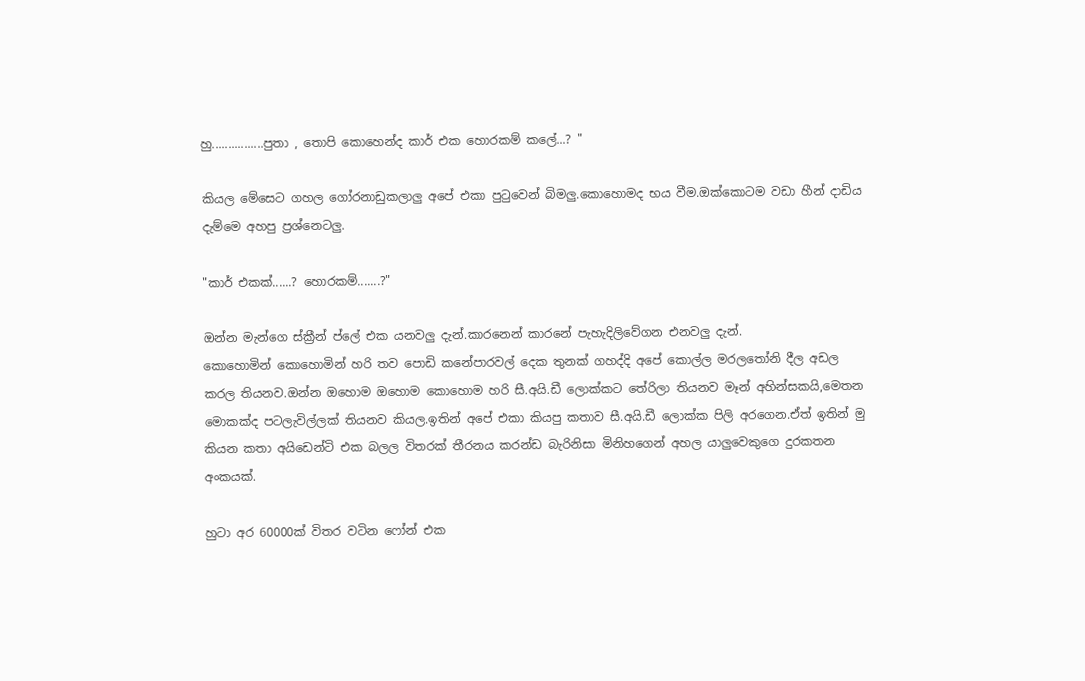හු................පුතා , තොපි කොහෙන්ද කාර් එක හොරකම් කලේ...? "

කියල මේසෙට ගහල ගෝරනාඩුකලාලු අපේ එකා පු‍ටුවෙන් බිමලු.කොහොමද භය වීම.ඔක්කොටම වඩා හීන් දාඩිය දැම්මෙ අහපු ප්‍රශ්නෙටලු.

"කාර් එකක්......? හොරකම්.......?"

ඔන්න මැන්ගෙ ස්ක්‍රීන් ප්ලේ එක යනවලු දැන්.කාරනෙන් කාරනේ පැහැදිලිවේගන එනවලු දැන්.
කොහොමින් කොහොමින් හරි තව පොඩි කනේපාරවල් දෙක තුනක් ගහද්දි අපේ කොල්ල මරල‍තෝනි දීල අඩල කරල තියනව.ඔන්න ඔහොම ඔහොම කොහොම හරි සී.අයි.ඩී ලොක්කට තේරිලා තියනව මෑන් අහින්සකයි,මෙතන මොකක්ද පටලැවිල්ලක් තියනව කියල.ඉතින් අපේ එකා කියපු කතාව සී.අයි.ඩී ලොක්ක පිලි අරගෙන.ඒත් ඉතින් මු කියන කතා අයිඩෙන්ටි එක බලල විතරක් තීරනය කරන්ඩ බැරිනිසා මිනිහගෙන් අහල යාලුවෙකුගෙ දුරකතන අංකයක්.

හුටා අර 60000ක් විතර වටින ෆෝන් එක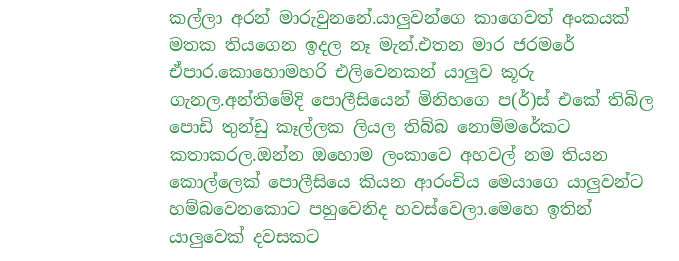කල්ලා අරන් මාරුවුනනේ.යාලුවන්ගෙ කාගෙවත් අංකයක් මතක තියගෙන ඉදල නෑ මැන්.එතන මාර ජරමරේ ඒපාර.කොහොමහරි එලිවෙනකන් යාලුව කූරු ගැනල.අන්තිමේදි පොලීසියෙන් මිනිහගෙ ප(ර්)ස් එකේ තිබිල පොඩි තුන්ඩු කෑල්ලක ලියල තිබ්බ නොම්මරේකට කතාකරල.ඔන්න ඔහොම ලංකාවෙ අහවල් නම තියන කොල්ලෙක් පොලීසියෙ කියන ආරංචිය මෙයාගෙ යාලුවන්ට හම්බවෙනකොට පහුවෙනිද හවස්වෙලා.මෙහෙ ඉතින් යාලුවෙක් දවසකට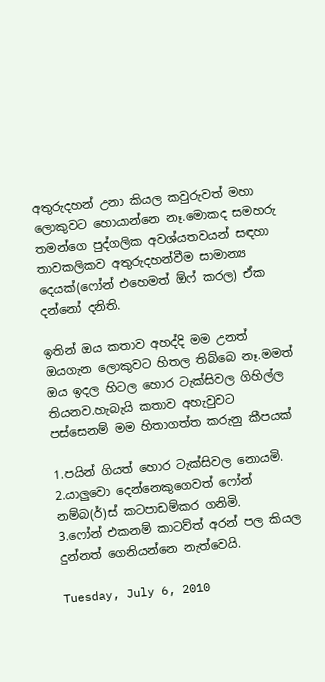අතුරුදහන් උනා කියල කවුරුවත් මහා ලොකුවට හොයාන්නෙ නෑ.මොකද සමහරු තමන්ගෙ පුද්ගලික අවශ්යතවයන් සඳහා තාවකලිකව අතුරුදහන්වීම සාමාන්‍ය දෙයක්(ෆෝන් එහෙමත් ඕෆ් කරල) ඒක දන්නෝ දනිති.

ඉතින් ඔය කතාව අහද්දි මම උනත් ඔයගැන ලොකුවට හිතල තිබ්බෙ නෑ.මමත් ඔය ඉදල හිටල හොර ටැක්සිවල ගිහිල්ල තියනව.හැබැයි කතාව අහැවුවට පස්සෙනම් මම හිතාගත්ත කරුනු කීපයක්

1.පයින් ගියත් හොර ටැක්සිවල නොයමි.
2.යාලුවො දෙන්නෙකුගෙවත් ෆෝන් නම්බ(ර්)ස් කටපාඩම්කර ගනිමි.
3.ෆෝන් එකනම් කාටව්ත් අරන් පල කියල දුන්නත් ගෙනියන්නෙ නැත්වෙයි.

Tuesday, July 6, 2010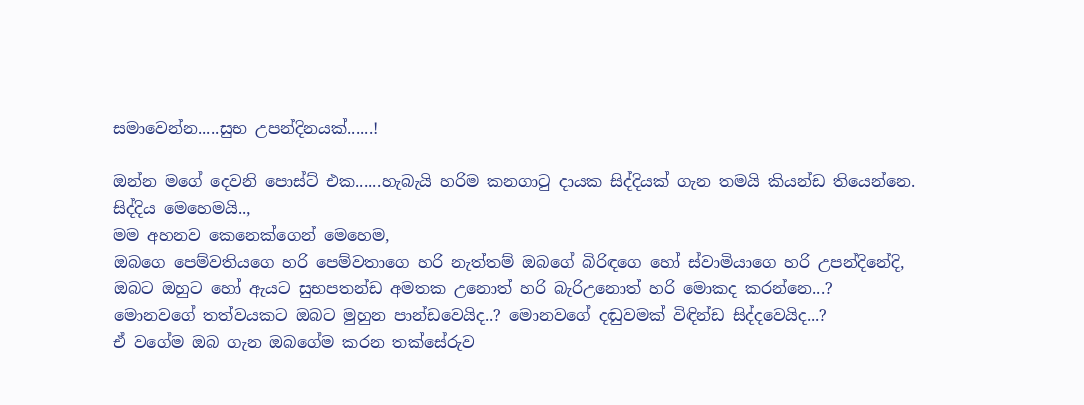සමාවෙන්න.....සුභ උපන්දිනයක්......!

ඔන්න මගේ දෙවනි පොස්ට් එක......හැබැයි හරිම කනගා‍ටු දායක සිද්දියක් ගැන තමයි කියන්ඩ තියෙන්නෙ.
සිද්දිය මෙහෙමයි..,
මම අහනව කෙනෙක්ගෙන් මෙහෙම,
ඔබගෙ පෙම්වතියගෙ හරි පෙම්වතාගෙ හරි නැත්තම් ඔබගේ බිරිඳගෙ හෝ ස්වාමියාගෙ හරි උපන්දිනේදි,
ඔබට ඔහුට හෝ ඇයට සුභපතන්ඩ අමතක උනොත් හරි බැරිඋනොත් හරි මොකද කරන්නෙ...?
මොනවගේ තත්වයකට ඔබට මුහුන පාන්ඩවෙයිද..? මොනවගේ දඬුවමක් විඳින්ඩ සිද්දවෙයිද...?
ඒ වගේම ඔබ ගැන ඔබගේම කරන තක්සේරුව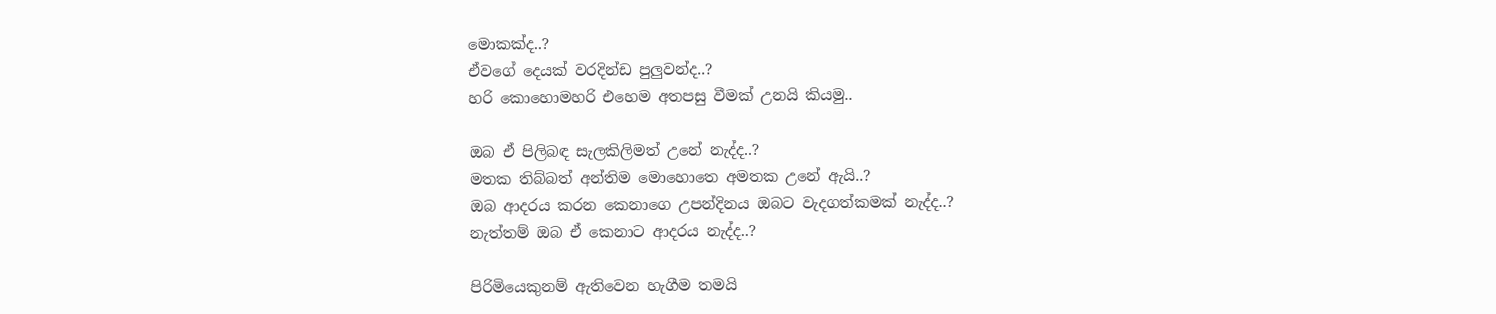මොකක්ද..?
ඒවගේ දෙයක් වරදින්ඩ පුලුවන්ද..?
හරි කොහොමහරි එහෙම අතපසු වීමක් උනයි කියමු..

ඔබ ඒ පිලිබඳ සැලකිලිමත් උනේ නැද්ද..?
මතක තිබ්බත් අන්තිම මොහොතෙ අමතක උනේ ඇයි..?
ඔබ ආදරය කරන කෙනාගෙ උපන්දිනය ඔබට වැදගත්කමක් නැද්ද..?
නැත්තම් ඔබ ඒ කෙනාට ආදරය නැද්ද..?

පිරිමියෙකුනම් ඇතිවෙන හැගීම තමයි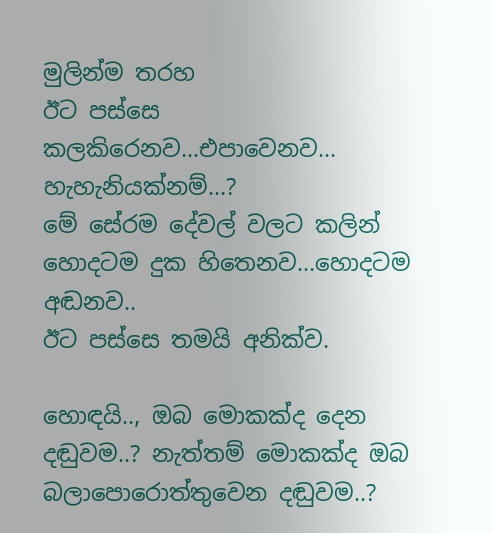මුලින්ම තරහ
ඊට පස්සෙ කලකිරෙනව...එපාවෙනව...
හැහැනියක්නම්...?
මේ සේරම දේවල් වලට කලින් හොදටම දුක හිතෙනව...හොදටම අඬනව..
ඊට පස්සෙ තමයි අනික්ව.

හොඳයි.., ඔබ මොකක්ද දෙන දඬුවම..? නැත්තම් මොකක්ද ඔබ බලාපොරොත්තුවෙන දඬුවම..?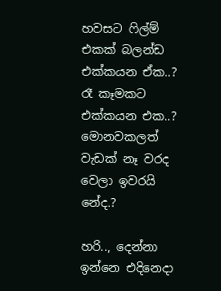හවසට ‍ෆිල්ම් එකක් බලන්ඩ එක්කයන ඒක..?
රෑ කෑමකට එක්කයන එක..?
මොනවකලත් වැඩක් නෑ වරද වෙලා ඉවරයි නේද.?

හරි.., දෙන්නා ඉන්නෙ එදිනෙදා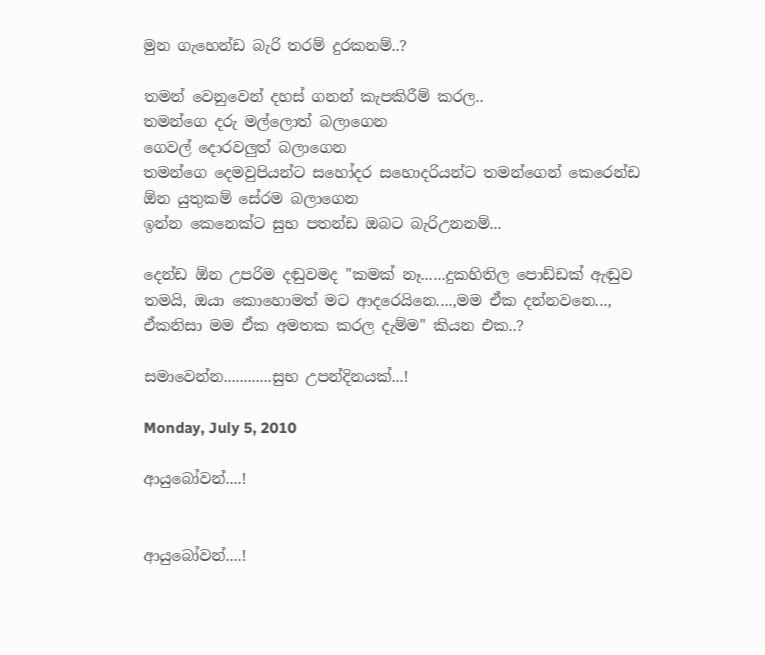මුන ගැහෙන්ඩ බැරි තරම් දුරකනම්..?

තමන් වෙනුවෙන් දහස් ගනන් කැපකිරීම් කරල..
තමන්ගෙ දරු මල්ලොත් බලාගෙන
ගෙවල් දොරවලුත් බලාගෙන
තමන්ගෙ දෙමවුපියන්ට සහෝදර සහොදරියන්ට තමන්ගෙන් කෙරෙන්ඩ ඕන යුතුකම් සේරම බලාගෙන
ඉන්න කෙනෙක්ට සුභ පතන්ඩ ඔබට බැරිඋනනම්...

දෙන්ඩ ඕන උපරිම දඬුවමද "කමක් නෑ......දුකහිතිල පොඩ්ඩක් ඇඬුව තමයි, ඔයා කොහොමත් මට ආදරෙයිනෙ....,මම ඒක දන්නවනෙ..., ඒකනිසා මම ඒක අමතක කරල දැම්ම" කියන එක..?

සමාවෙන්න............සුභ උපන්දිනයක්...!

Monday, July 5, 2010

ආයුබෝවන්....!


ආයුබෝවන්....!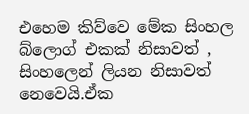එහෙම කිව්වෙ මේක සිංහල බ්ලොග් එකක් නිසාවත් , සිංහලෙන් ලියන නිසාවත් නෙවෙයි.ඒක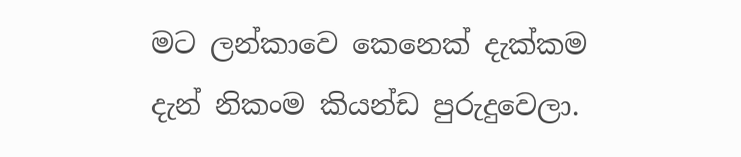මට ලන්කාවෙ කෙනෙක් දැක්කම දැන් නිකංම කියන්ඩ පුරුදුවෙලා.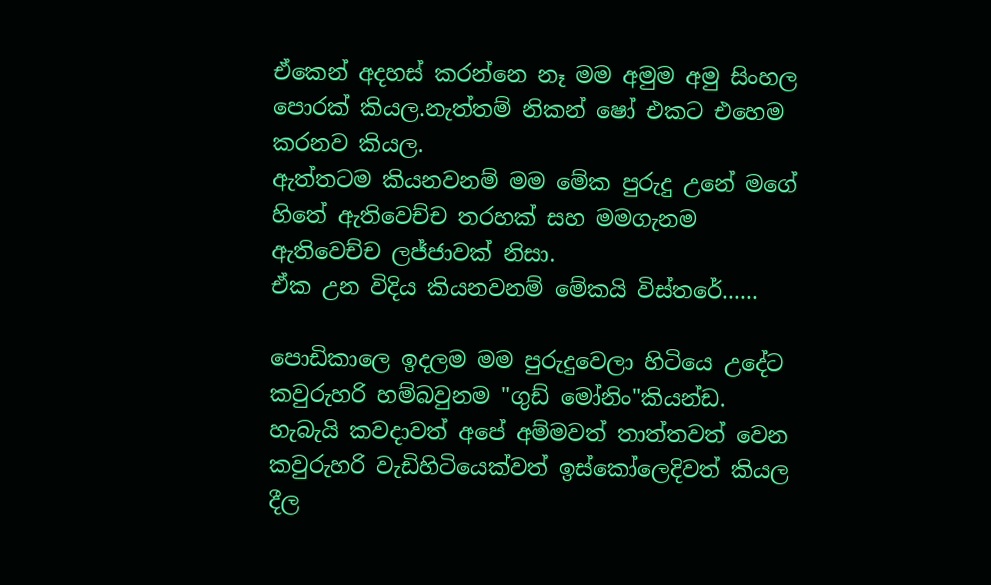ඒකෙන් අදහස් කරන්නෙ නෑ මම අමුම අමු සිංහල පොරක් කියල.නැත්තම් නිකන් ෂෝ එකට එහෙම කරනව කියල.
ඇත්තටම කියනවනම් මම මේක පුරුදු උනේ මගේ හිතේ ඇතිවෙච්ච තරහක් සහ මමගැනම ඇතිවෙච්ච ලජ්ජාවක් නිසා.
ඒක උන විදිය කියනවනම් මේකයි විස්තරේ......

පොඩිකාලෙ ඉදලම මම පුරුදුවෙලා හිටියෙ උදේට කවුරුහරි හම්බවුනම "ගුඩ් මෝනිං"කියන්ඩ.
හැබැයි කවදාවත් අපේ අම්මවත් තාත්තවත් වෙන කවුරුහරි වැඩිහිටියෙක්වත් ඉස්කෝලෙදිවත් කියල දීල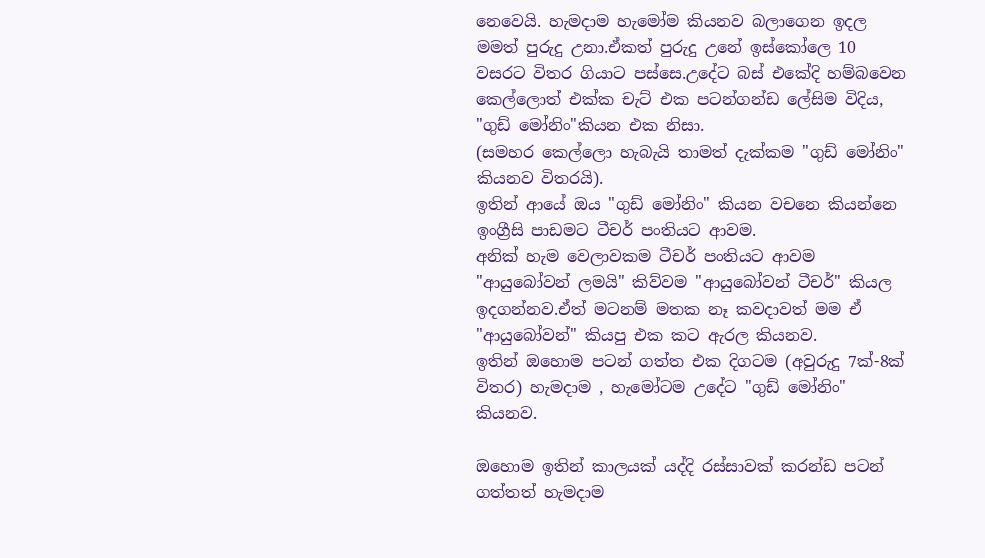නෙවෙයි. හැමදාම හැමෝම කියනව බලාගෙන ඉදල මමත් පුරුදු උනා.ඒකත් පුරුදු උනේ ඉස්කෝලෙ 10 වසරට විතර ගියාට පස්සෙ.උදේට බස් එකේදි හම්බවෙන කෙල්ලොත් එක්ක චැට් එක පටන්ගන්ඩ ලේසිම විදිය,
"ගුඩ් මෝනිං"කියන එක නිසා.
(සමහර කෙල්ලො හැබැයි තාමත් දැක්කම "ගුඩ් මෝනිං" කියනව විතරයි).
ඉතින් ආයේ ඔය "ගුඩ් මෝනිං" කියන වචනෙ කියන්නෙ ඉංග්‍රීසි පාඩමට ටීචර් පංතියට ආවම.
අනික් හැම වෙලාවකම ටීචර් පංතියට ආවම "ආයුබෝවන් ලමයි" කිව්වම "ආයුබෝවන් ටීචර්" කියල ඉදගන්නව.ඒත් මටනම් මතක නෑ කවදාවත් මම ඒ "ආයුබෝවන්" කියපු එක කට ඇරල කියනව.
ඉතින් ඔහොම පටන් ගත්ත එක දිගටම (අවුරුදු 7ක්-8ක් විතර) හැමදාම , හැමෝටම උදේට "ගුඩ් මෝනිං" කියනව.

ඔහොම ඉතින් කාලයක් යද්දි රස්සාවක් කරන්ඩ පටන් ගත්තත් හැමදාම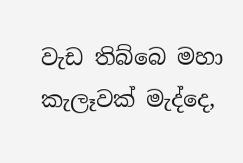වැඩ තිබ්බෙ මහා කැලෑවක් මැද්දෙ,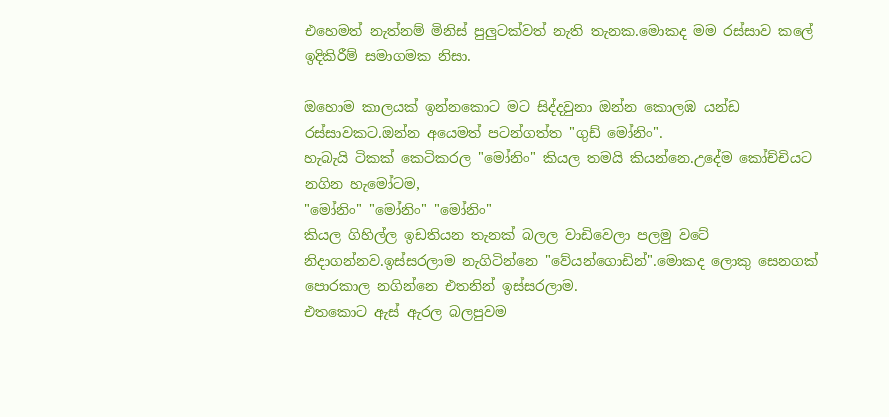එහෙමත් නැත්නම් මිනිස් පුලුටක්වත් නැති තැනක.මොකද මම රස්සාව කලේ ඉදිකිරීම් සමාගමක නිසා.

ඔහොම කාලයක් ඉන්නකොට මට සිද්දවුනා ඔන්න කොලඹ යන්ඩ රස්සාවකට.ඔන්න අයෙමත් පටන්ගත්ත "ගුඩ් මෝනිං".
හැබැයි ටිකක් කෙටිකරල "මෝනිං" කියල තමයි කියන්නෙ.උදේම කෝච්චියට නගින හැමෝටම,
"මෝනිං" "මෝනිං" "මෝනිං"
කියල ගිහිල්ල ඉඩතියන තැනක් බලල වාඩිවෙලා පලමු වටේ නිදාගන්නව.ඉස්සරලාම නැගිටින්නෙ "වේයන්ගොඩින්".මොකද ලොකු සෙනගක් පොරකාල නගින්නෙ එතනින් ඉස්සරලාම.
එතකොට ඇස් ඇරල බලපුවම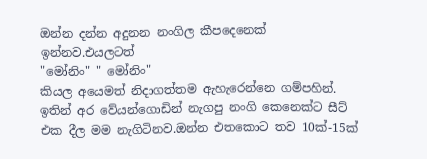ඔන්න දන්න අදුනන නංගිල කීපදෙනෙක් ඉන්නව.එයලටත්
"මෝනිං" " මෝනිං"
කියල අයෙමත් නිදාගත්තම ඇහැරෙන්නෙ ගම්පහින්. ඉතින් අර වේයන්ගොඩින් නැගපු නංගි කෙනෙක්ට සීට් එක දීල මම නැගිටිනව.ඔන්න එතකොට තව 10ක්-15ක්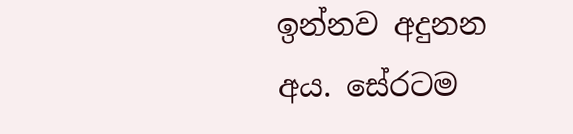ඉන්නව අදුනන අය. සේරටම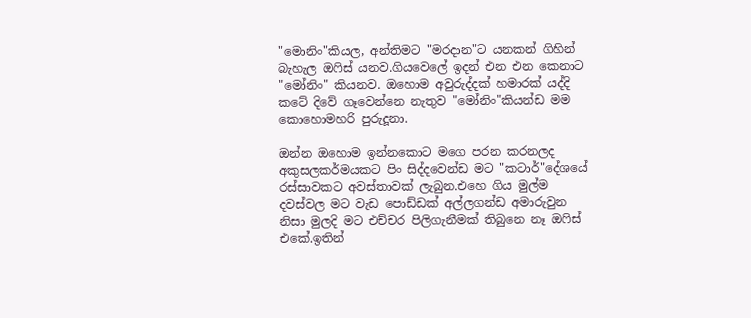"මොනිං"කියල, අන්තිමට "මරදාන"ට යනකන් ගිහින් බැහැල ඔ‍ෆිස් යනව.ගියවෙලේ ඉදන් එන එන කෙනාට "මෝනිං" කියනව. ඔහොම අවුරුද්දක් හමාරක් යද්දි කටේ දිවේ ගෑවෙන්නෙ නැතුව "මෝනිං"කියන්ඩ මම කොහොමහරි පුරුදූනා.

ඔන්න ඔහොම ඉන්නකොට මගෙ පරන කරනලද අකුසලකර්මයකට පිං සිද්දවෙන්ඩ මට "කටාර්"දේශයේ රස්සාවකට අවස්තාවක් ලැබුන.එහෙ ගිය මුල්ම දවස්වල මට වැඩ පොඩ්ඩක් අල්ලගන්ඩ අමාරුවුන නිසා මුලදි මට එච්චර පිලිගැනීමක් තිබුනෙ නෑ ඔ‍ෆිස් එකේ.ඉතින්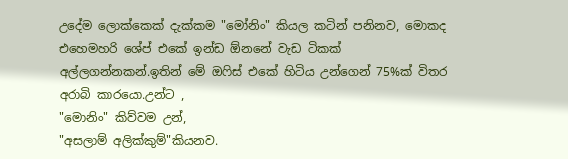උදේම ලොක්කෙක් දැක්කම "මෝනිං" කියල කටින් පනිනව, මොකද එහෙමහරි ශේප් එකේ ඉන්ඩ ඕනනේ වැඩ ටිකක් අල්ලගන්නකන්.ඉතින් මේ ඔ‍ෆිස් එකේ හිටිය උන්ගෙන් 75%ක් විතර අරාබි කාරයො.උන්ට ,
"මොනිං" කිව්වම උන්,
"අසලාම් අලික්කුම්"කියනව.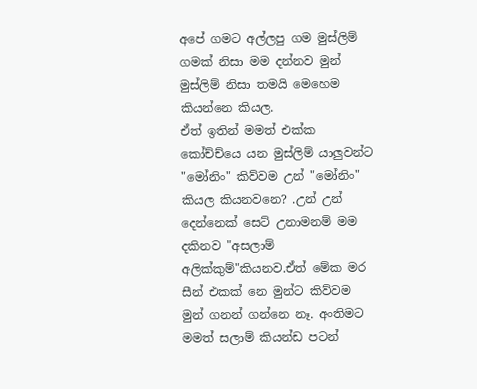අපේ ගමට අල්ලපු ගම මුස්ලිම් ගමක් නිසා මම දන්නව මුන් මුස්ලිම් නිසා තමයි මෙහෙම කියන්නෙ කියල.
ඒත් ඉතින් මමත් එක්ක කෝච්ච්යෙ යන මුස්ලිම් යාලුවන්ට "මෝනිං" කිව්වම උන් "මෝනිං" කියල කියනවනෙ? .උන් උන් දෙන්නෙක් සෙට් උනාමනම් මම දකිනව "අසලාම් අලික්කුම්"කියනව.ඒත් මේක මර සීන් එකක් නෙ මුන්ට කිව්වම මුන් ගනන් ගන්නෙ නෑ. අංතිමට මමත් සලාම් කියන්ඩ පටන්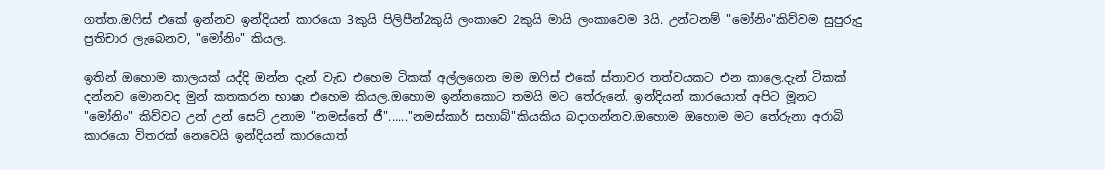ගත්ත.ඔ‍ෆිස් එකේ ඉන්නව ඉන්දියන් කාරයො 3කුයි පිලිපීන්2කුයි ලංකාවෙ 2කුයි මායි ලංකාවෙම 3යි. උන්ටනම් "මෝනිං"කිව්වම සුපුරුදු ප්‍රතිචාර ලැබෙනව, "මෝනිං" කියල.

ඉතින් ඔහොම කාලයක් යද්දි ඔන්න දැන් වැඩ එහෙම ටිකක් අල්ලගෙන මම ඔ‍ෆිස් එකේ ස්තාවර තත්වයකට එන කාලෙ.දැන් ටිකක් දන්නව මොනවද මුන් කතකරන භාෂා එහෙම කියල.ඔහොම ඉන්නකොට තමයි මට තේරුනේ. ඉන්දියන් කාරයොත් අපිට මූනට "මෝනිං" කිව්වට උන් උන් සෙට් උනාම "නමස්තේ ජී"......"නමස්කාර් සහාබ්"කියකිය බදාගන්නව.ඔහොම ඔහොම මට තේරුනා අරාබි කාරයො විතරක් නෙවෙයි ඉන්දියන් කාරයොත්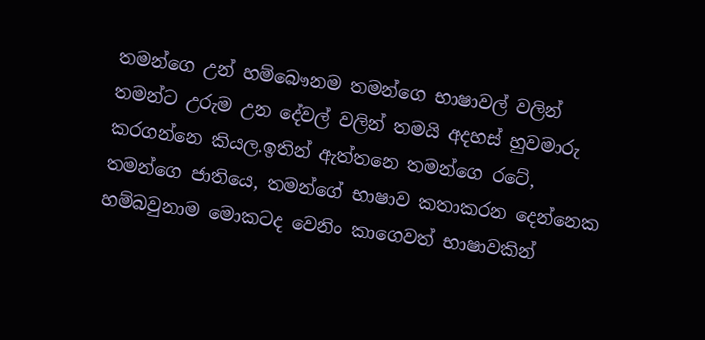තමන්ගෙ උන් හම්බෞනම තමන්ගෙ භාෂාවල් වලින් තමන්ට උරුම උන දේවල් වලින් තමයි අදහස් හුවමාරු කරගන්නෙ කියල.ඉතින් ඇත්තනෙ තමන්ගෙ රටේ, තමන්ගෙ ජාතියෙ, තමන්ගේ භාෂාව කතාකරන දෙන්නෙක හම්බවුනාම මොකටද වෙනිං කාගෙවත් භාෂාවකින්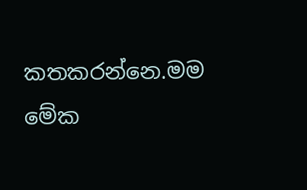කතකරන්නෙ.මම මේක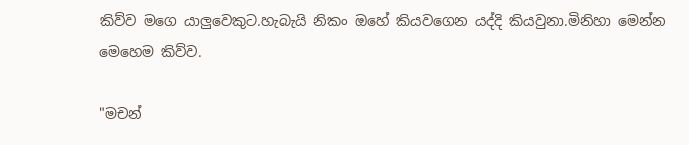කිව්ව මගෙ යාලුවෙකුට.හැබැයි නිකං ඔහේ කියවගෙන යද්දි කියවුනා.මිනිහා මෙන්න මෙහෙම කිව්ව.

"මචන්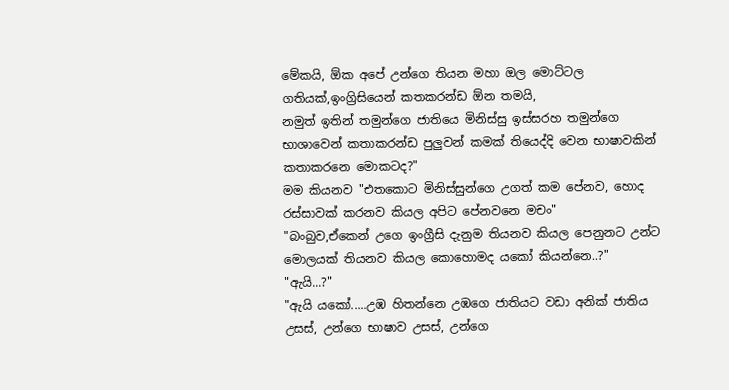මේකයි, ඕක අපේ උන්ගෙ තියන මහා ඔල මොට්ටල ගතියක්,ඉංග්‍රිසියෙන් කතකරන්ඩ ඕන තමයි,
නමුත් ඉතින් තමුන්ගෙ ජාතියෙ මිනිස්සු ඉස්සරහ තමුන්ගෙ භාශාවෙන් කතාකරන්ඩ පුලුවන් කමක් තියෙද්දි වෙන භාෂාවකින් කතාකරනෙ මොකටද?"
මම කියනව "එතකොට මිනිස්සුන්ගෙ උගත් කම පේනව, හොද රස්සාවක් කරනව කියල අපිට පේනවනෙ මචං"
"බංබුව,ඒකෙන් උගෙ ඉංග්‍රීසි දැනුම තියනව කියල පෙනුනට උන්ට මොලයක් තියනව කියල කොහොමද යකෝ කියන්නෙ..?"
"ඇයි...?"
"ඇයි යකෝ.....උඹ හිතන්නෙ උඹගෙ ජාතියට වඩා අනික් ජාතිය උසස්, උන්ගෙ භාෂාව උසස්, උන්ගෙ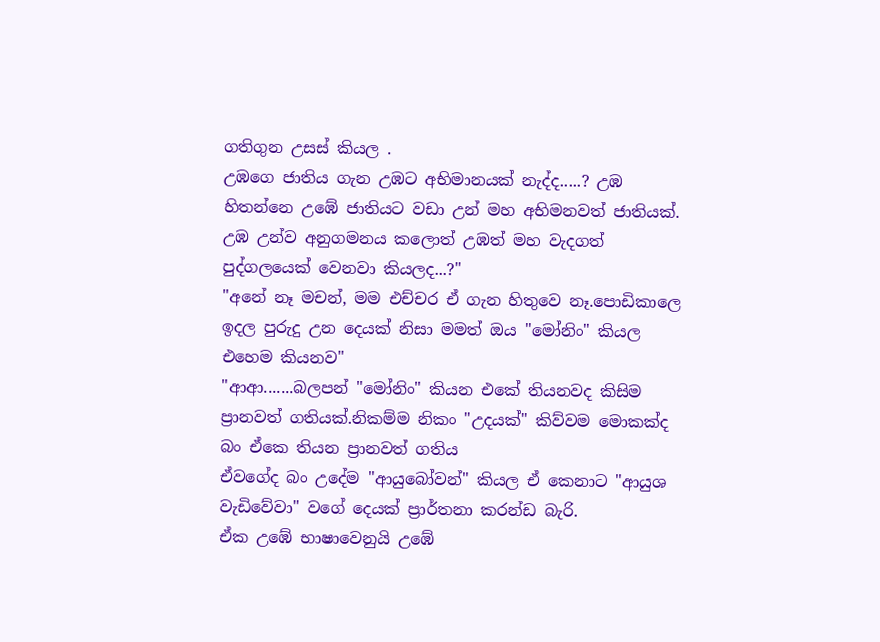ගතිගුන උසස් කියල .
උඹගෙ ජාතිය ගැන උඹට අභිමානයක් නැද්ද.....? උඹ හිතන්නෙ උඹේ ජාතියට වඩා උන් මහ අභිමනවත් ජාතියක්.
උඹ උන්ව අනුගමනය කලොත් උඹත් මහ වැදගත් පුද්ගලයෙක් වෙනවා කියලද...?"
"අනේ නෑ මචන්, මම එච්චර ඒ ගැන හිතුවෙ නෑ.පොඩිකාලෙ ඉදල පුරුදු උන දෙයක් නිසා මමත් ඔය "මෝනිං" කියල එහෙම කියනව"
"ආආ.......බලපන් "මෝනිං" කියන එකේ තියනවද කිසිම ප්‍රානවත් ගතියක්.නිකම්ම නිකං "උදයක්" කිව්වම මොකක්ද බං ඒකෙ තියන ප්‍රානවත් ගතිය
ඒවගේද බං උදේම "ආයුබෝවන්" කියල ඒ කෙනාට "ආයුශ වැඩිවේවා" වගේ දෙයක් ප්‍රාර්තනා කරන්ඩ බැරි.
ඒක උඹේ භාෂාවෙනුයි උඹේ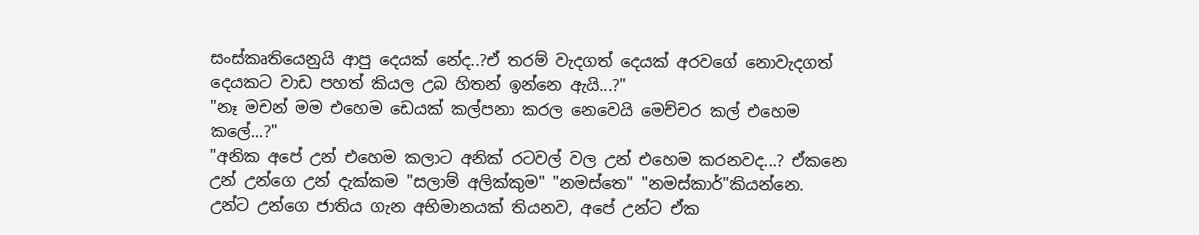සංස්කෘතියෙනුයි ආපු දෙයක් නේද..?ඒ තරම් වැදගත් දෙයක් අරවගේ නොවැදගත් දෙයකට වාඩ පහත් කියල උබ හිතන් ඉන්නෙ ඇයි...?"
"නෑ මචන් මම එහෙම ඩෙයක් කල්පනා කරල නෙවෙයි මෙච්චර කල් එහෙම කලේ...?"
"අනික අපේ උන් එහෙම කලාට අනික් රටවල් වල උන් එහෙම කරනවද...? ඒකනෙ උන් උන්ගෙ උන් දැක්කම "සලාම් අලික්කුම" "නමස්තෙ" "නමස්කාර්"කියන්නෙ.
උන්ට උන්ගෙ ජාතිය ගැන අභිමානයක් තියනව, අපේ උන්ට ඒක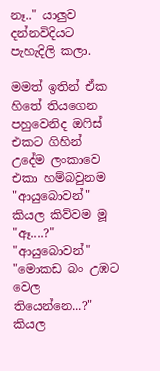නෑ.." යාලුව දන්නවිදියට පැහැදිලි කලා.

මමත් ඉතින් ඒක හිතේ තියගෙන පහුවෙනිද ඔ‍ෆිස් එකට ගිහින් උදේම ලංකාවෙ එකා හම්බවුනම
"ආයුබොවන්" කියල කිව්වම මූ
"ඈ....?"
"ආයුබොවන්"
"මොකඩ බං උඹට වෙල තියෙන්නෙ...?" කියල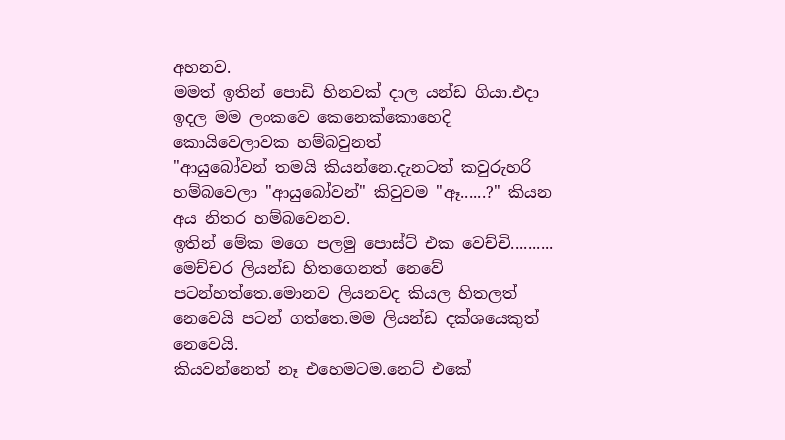අහනව.
මමත් ඉතින් පොඩි හිනවක් දාල යන්ඩ ගියා.එදා ඉදල මම ලංකවෙ කෙනෙක්කොහෙදි කොයිවෙලාවක හම්බවුනත්
"ආයුබෝවන් තමයි කියන්නෙ.දැනටත් කවුරුහරි හම්බවෙලා "ආයුබෝවන්" කිවුවම "ඈ......?" කියන අය නිතර හම්බවෙනව.
ඉතින් මේක මගෙ පලමු පොස්ට් එක වෙච්චි..........
මෙච්චර ලියන්ඩ හිතගෙනත් නෙවේ පටන්හත්තෙ.මොනව ලියනවද කියල හිතලත් නෙවෙයි පටන් ගත්තෙ.මම ලියන්ඩ දක්ශයෙකුත් නෙවෙයි.
කියවන්නෙත් නෑ එහෙමටම.නෙට් එකේ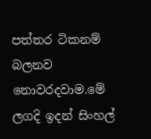පත්තර ටිකනම් බලනව නොවරදවාම.මේ ලගදි ඉදන් සිංහල්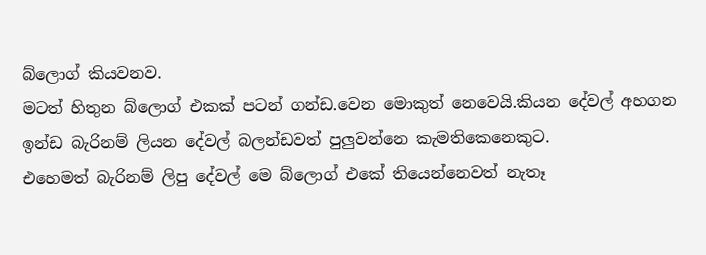බ්ලොග් කියවනව.
මටත් හිතුන බ්ලොග් එකක් පටන් ගන්ඩ.වෙන මොකුත් නෙවෙයි.කියන දේවල් අහගන ඉන්ඩ බැරිනම් ලියන දේවල් බලන්ඩවත් පුලුවන්නෙ කැමතිකෙනෙකුට.
එහෙමත් බැරිනම් ලිපු දේවල් මෙ බ්ලොග් එකේ තියෙන්නෙවත් නැතෑ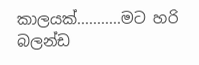කාලයක්...........මට හරි බලන්ඩ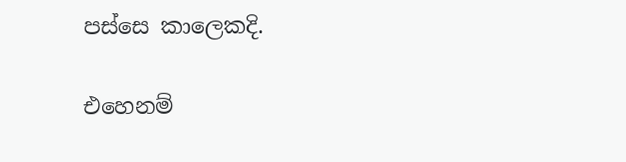පස්සෙ කාලෙකදි.

එහෙනම්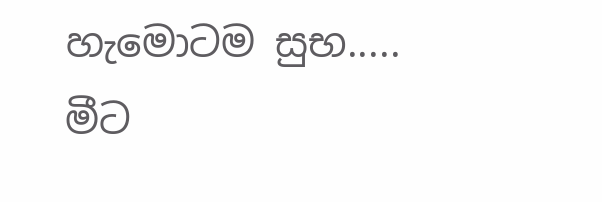හැමොටම සුභ.....
මීට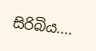සිරිබිය....